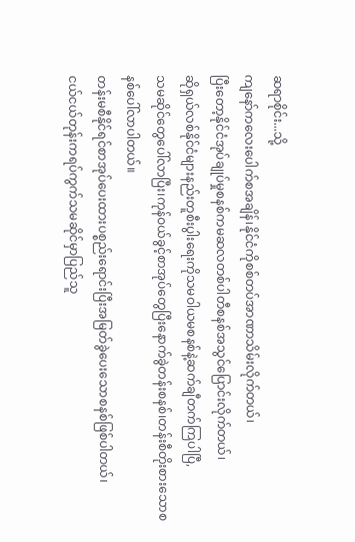ဆရာစိုင်း...သို့
ကျနော်ကလေးပေါက်စအချိန်၊နိုင်ငံကိုစစ်တပ်အာဏာသိမ်းလိုက်တယ်၊
ပြီးတော့နိုင်ငံအုပ်ချုပ်မှုစနစ်ကမဆလတစ်ပါတီစနစ်အသွင်ပြောင်းလိုက်တယ်၊
ဆိုရှယ်လစ်နိုင်ငံများနည်းတူစီးပွါးရေးကိုသမဝါယမစနစ်နဲ့ဆက်ချီတက်ကြပါပြီ,
သမဆိုင်တွေပေါ်လာပြီး၊ကုန်ဝယ်ခွင့်စာအုပ်တွေပြီးနောက်ခွဲတန်းစနစ်၊တန်းစီတိုးစားသောစနစ်ပေါ်လာပါတယ်။
တန်းမစီနိုင်ရင်စာအုပ်ပေးထားပစ္စည်းရောင်းပြီးအမြတ်ခွဲပေးသောစနစ်ဖြစ်ပါတယ်၊
ငယ်ငယ်တုန်းကရပ်ကွက်သမဆိုင်မှာပြည်သူ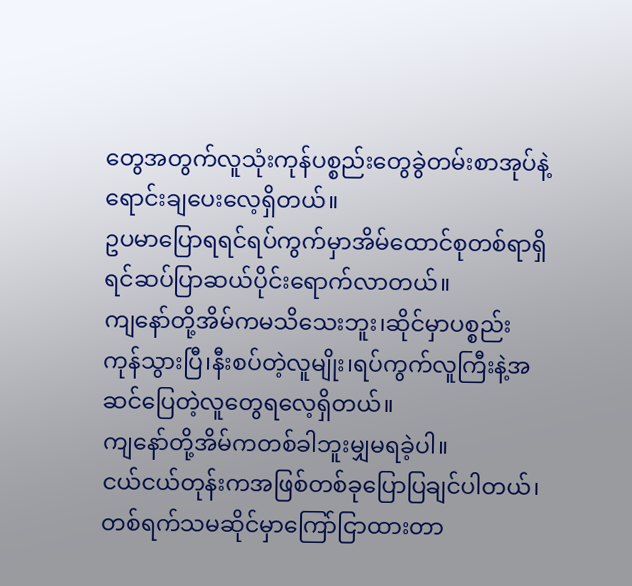တွေအတွက်လူသုံးကုန်ပစ္စည်းတွေခွဲတမ်းစာအုပ်နဲ့ရောင်းချပေးလေ့ရှိတယ်။
ဥပမာပြောရရင်ရပ်ကွက်မှာအိမ်ထောင်စုတစ်ရာရှိရင်ဆပ်ပြာဆယ်ပိုင်းရောက်လာတယ်။
ကျနော်တို့အိမ်ကမသိသေးဘူး၊ဆိုင်မှာပစ္စည်းကုန်သွားပြီ၊နီးစပ်တဲ့လူမျိုး၊ရပ်ကွက်လူကြီးနဲ့အဆင်ပြေတဲ့လူတွေရလေ့ရှိတယ်။
ကျနော်တို့အိမ်ကတစ်ခါဘူးမျှမရခဲ့ပါ။
ငယ်ငယ်တုန်းကအဖြစ်တစ်ခုပြောပြချင်ပါတယ်၊
တစ်ရက်သမဆိုင်မှာကြော်ငြာထားတာ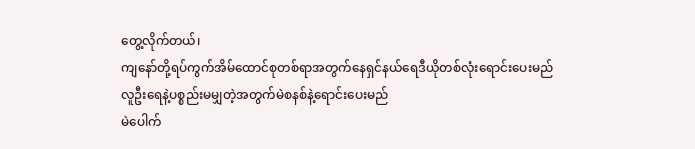တွေ့လိုက်တယ်၊
ကျနော်တို့ရပ်ကွက်အိမ်ထောင်စုတစ်ရာအတွက်နေရှင်နယ်ရေဒီယိုတစ်လုံးရောင်းပေးမည်
လူဦးရေနဲ့ပစ္စည်းမမျှတဲ့အတွက်မဲစနစ်နဲ့ရောင်းပေးမည်
မဲပေါက်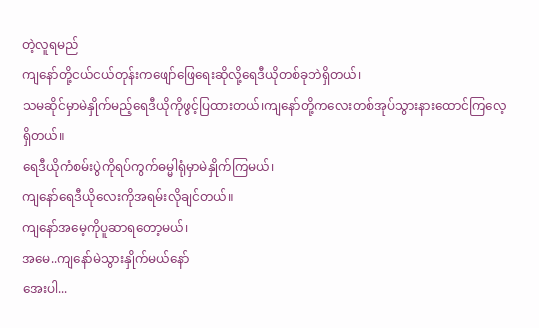တဲ့လူရမည်
ကျနော်တို့ငယ်ငယ်တုန်းကဖျော်ဖြေရေးဆိုလို့ရေဒီယိုတစ်ခုဘဲရှိတယ်၊
သမဆိုင်မှာမဲနှိုက်မည့်ရေဒီယိုကိုဖွင့်ပြထားတယ်၊ကျနော်တို့ကလေးတစ်အုပ်သွားနားထောင်ကြလေ့ရှိတယ်။
ရေဒီယိုကံစမ်းပွဲကိုရပ်ကွက်ဓမ္မါရုံမှာမဲနှိုက်ကြမယ်၊
ကျနော်ရေဒီယိုလေးကိုအရမ်းလိုချင်တယ်။
ကျနော်အမေ့ကိုပူဆာရတော့မယ်၊
အမေ..ကျနော်မဲသွားနှိုက်မယ်နော်
အေးပါ...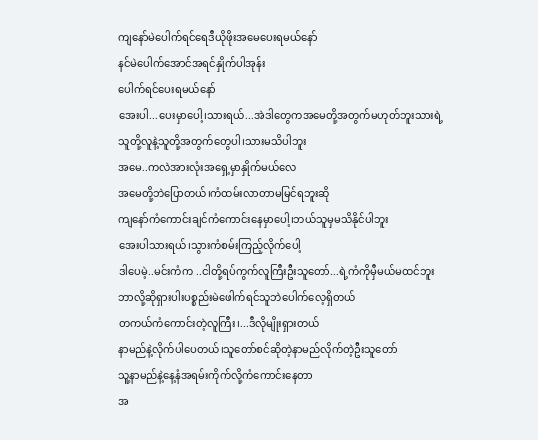ကျနော်မဲပေါက်ရင်ရေဒီယိုဖိုးအမေပေးရမယ်နော်
နင်မဲပေါက်အောင်အရင်နှိုက်ပါအုန်း
ပေါက်ရင်ပေးရမယ်နော်
အေးပါ...ပေးမှာပေါ့၊သားရယ်...အဲဒါတွေကအမေတို့အတွက်မဟုတ်ဘူးသားရဲ့
သူတို့လူနဲ့သူတို့အတွက်တွေပါ၊သားမသိပါဘူး
အမေ..ကလဲအားလုံးအရှေ့မှာနှိုက်မယ်လေ
အမေတို့ဘဲပြောတယ်၊ကံထမ်းလာတာမမြင်ရဘူးဆို
ကျနော်ကံကောင်းချင်ကံကောင်းနေမှာပေါ့၊ဘယ်သူမှမသိနိုင်ပါဘူး
အေးပါသားရယ်၊သွားကံစမ်းကြည့်လိုက်ပေါ့
ဒါပေမဲ့..မင်းကံက ..ငါတို့ရပ်ကွက်လူကြီးဦးသူတော်...ရဲ့ကံကိုမှီမယ်မထင်ဘူး
ဘာလို့ဆိုရှားပါးပစ္စည်းမဲဖေါက်ရင်သူဘဲပေါက်လေ့ရှိတယ်
တကယ်ကံကောင်းတဲ့လူကြီး၊...ဒီလိုမျိုးရှားတယ်
နာမည်နဲ့လိုက်ပါပေတယ်၊သူတော်စင်ဆိုတဲ့နာမည်လိုက်တဲ့ဦးသူတော်
သူ့နာမည်နဲ့နေ့နံအရမ်းကိုက်လို့ကံကောင်းနေတာ
အ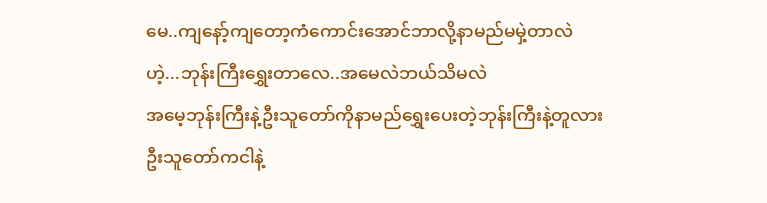မေ..ကျနော့်ကျတော့ကံကောင်းအောင်ဘာလို့နာမည်မမှဲ့တာလဲ
ဟဲ့...ဘုန်းကြီးရွှေးတာလေ..အမေလဲဘယ်သိမလဲ
အမေ့ဘုန်းကြီးနဲ့ဦးသူတော်ကိုနာမည်ရွှေးပေးတဲ့ဘုန်းကြီးနဲ့တူလား
ဦးသူတော်ကငါနဲ့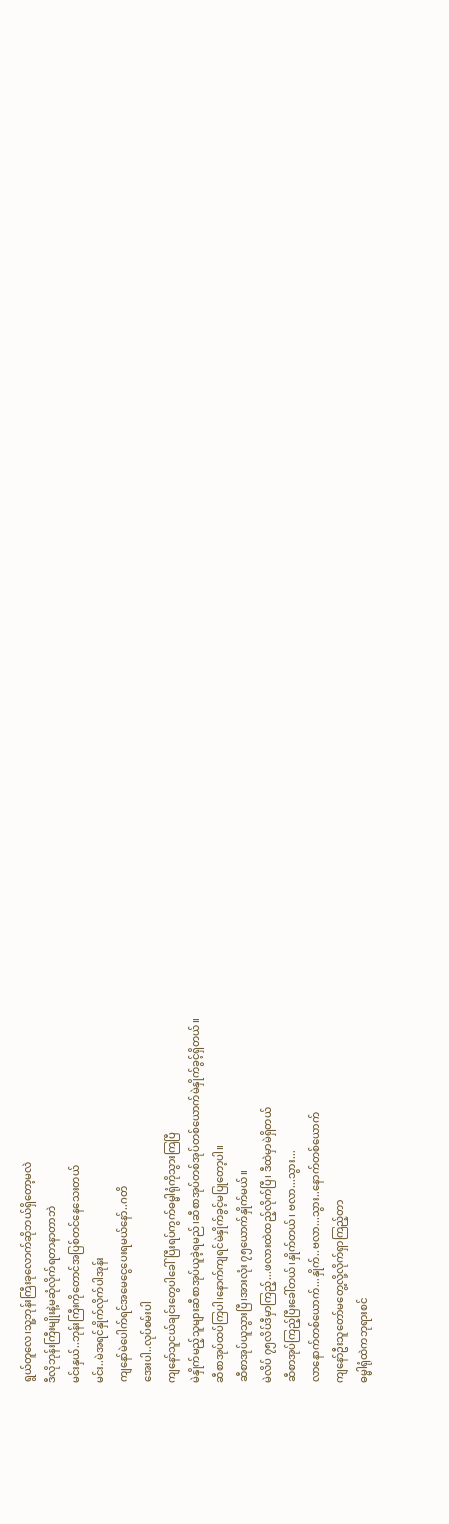ရွယ်တူလေ၊သူ့ဘုန်းကြီးခုလောက်ဆိုဘယ်ရှိတော့မလဲ
ဒီလိုဘုန်းကြီးမျိုးနဲ့မဆုံလိုက်ရတာနာတာဘဲ
မင်းနှယ်..ဘုန်းကြီးကိုတောင်အပြစ်တင်နေသေးတယ်
မင်း..မဲအရင်နှိုက်လိုက်ပါအုန်း
ကျနော်မဲပေါက်ရင်အမေငွေပေးရမယ်နော်..ဂတိ
အေးပါ..လုပ်စမ်းပါ
ကျနော်သူငယ်ချင်းတွေပါခေါ်ပြီးရပ်ကွက်ဓမ္မါရုံကိုသွားကြပြီ
မဲနှိုက်မည့်သူများဆီစာအုပ်ယူခဲ့ရမည်၊ဆီစာအုပ်တစ်အုပ်တစ်ယောက်မဲနှိုက်ခွင့်ရှိတယ်။
ဆီစာအုပ်ထပ်ကြပါ၊နောက်ကျရင်မဲနှိုက်ခွင့်မပြုတော့ပါ။
ဆီစာအုပ်ယူသွားပြီ၊အားလုံး ၇၅ယောက်နှိုက်မယ်။
မဲလိပ် ၇၅လိပ်ဒီမှာကြည့်...ဖလားထဲထည့်လိုက်ပြီ၊ ဒီထဲမှာမဲရှိတယ်
ဆီစာအုပ်ကြည့်ပြီးခေါ်တယ်၊နှိုက်တယ်၊ ဗလာ...သွား...
လာနောက်တစ်ယောက်...နှိုက်..ဗလာ...သွား..နောက်တစ်ယောက်
ကျနော်ဦးသူတော်မတွေ့လို့လိုက်ရှာကြည့်တာ
ဓမ္မါရုံထဲကဘုရားစင်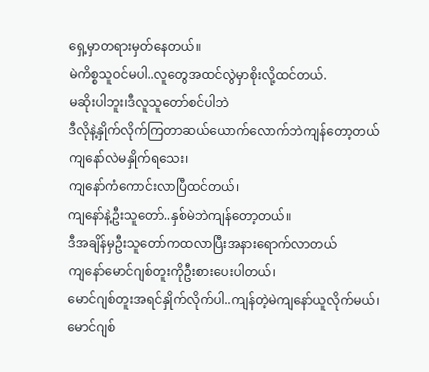ရှေ့မှာတရားမှတ်နေတယ်။
မဲကိစ္စသူဝင်မပါ..လူတွေအထင်လွဲမှာစိုးလို့ထင်တယ်.
မဆိုးပါဘူး၊ဒီလူသူတော်စင်ပါဘဲ
ဒီလိုနဲ့နှိုက်လိုက်ကြတာဆယ်ယောက်လောက်ဘဲကျန်တော့တယ်
ကျနော်လဲမနှိုက်ရသေး၊
ကျနော်ကံကောင်းလာပြီထင်တယ်၊
ကျနော်နဲ့ဦးသူတော်..နှစ်မဲဘဲကျန်တော့တယ်။
ဒီအချိန်မှဦးသူတော်ကထလာပြီးအနားရောက်လာတယ်
ကျနော်မောင်ဂျစ်တူးကိုဦးစားပေးပါတယ်၊
မောင်ဂျစ်တူးအရင်နှိုက်လိုက်ပါ..ကျန်တဲ့မဲကျနော်ယူလိုက်မယ်၊
မောင်ဂျစ်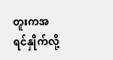တူးကအရင်နှိုက်လို့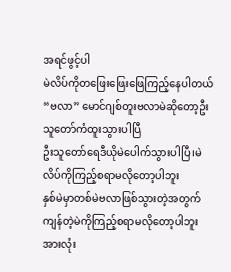အရင်ဖွင့်ပါ
မဲလိပ်ကိုတဖြေးဖြေးဖြေကြည့်နေပါတယ်
“ဗလာ” မောင်ဂျစ်တူးဗလာမဲဆိုတော့ဦးသူတော်ကံထူးသွားပါပြီ
ဦးသူတော်ရေဒီယိုမဲပေါက်သွားပါပြီ၊မဲလိပ်ကိုကြည့်စရာမလိုတော့ပါဘူး
နှစ်မဲမှာတစ်မဲဗလာဖြစ်သွားတဲ့အတွက်ကျန်တဲ့မဲကိုကြည့်စရာမလိုတော့ပါဘူး
အားလုံး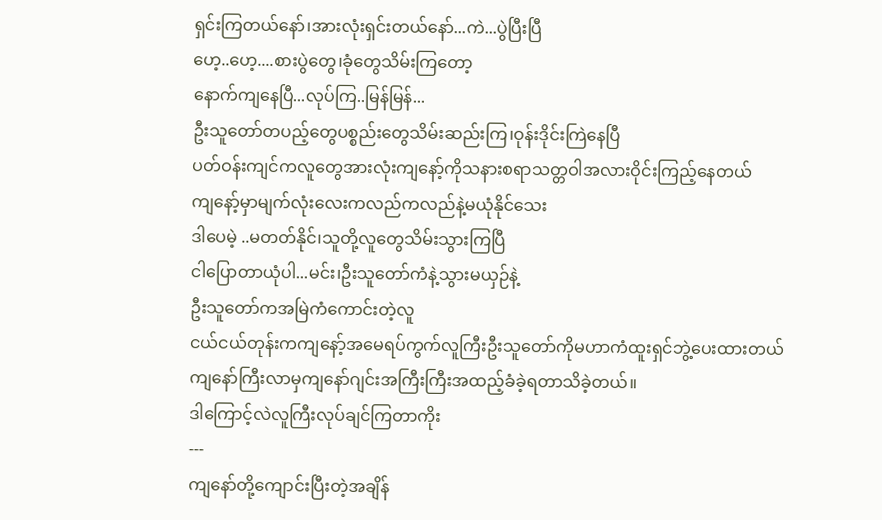ရှင်းကြတယ်နော်၊အားလုံးရှင်းတယ်နော်...ကဲ...ပွဲပြီးပြီ
ဟေ့..ဟေ့....စားပွဲတွေ၊ခုံတွေသိမ်းကြတော့
နောက်ကျနေပြီ...လုပ်ကြ..မြန်မြန်...
ဦးသူတော်တပည့်တွေပစ္စည်းတွေသိမ်းဆည်းကြ၊ဝုန်းဒိုင်းကြဲနေပြီ
ပတ်ဝန်းကျင်ကလူတွေအားလုံးကျနော့်ကိုသနားစရာသတ္တဝါအလားဝိုင်းကြည့်နေတယ်
ကျနော့်မှာမျက်လုံးလေးကလည်ကလည်နဲ့မယုံနိုင်သေး
ဒါပေမဲ့ ..မတတ်နိုင်၊သူတို့လူတွေသိမ်းသွားကြပြီ
ငါပြောတာယုံပါ...မင်း၊ဦးသူတော်ကံနဲ့သွားမယှဉ်နဲ့
ဦးသူတော်ကအမြဲကံကောင်းတဲ့လူ
ငယ်ငယ်တုန်းကကျနော့်အမေရပ်ကွက်လူကြီးဦးသူတော်ကိုမဟာကံထူးရှင်ဘွဲ့ပေးထားတယ်
ကျနော်ကြီးလာမှကျနော်ဂျင်းအကြီးကြီးအထည့်ခံခဲ့ရတာသိခဲ့တယ်။
ဒါကြောင့်လဲလူကြီးလုပ်ချင်ကြတာကိုး
---
ကျနော်တို့ကျောင်းပြီးတဲ့အချိန်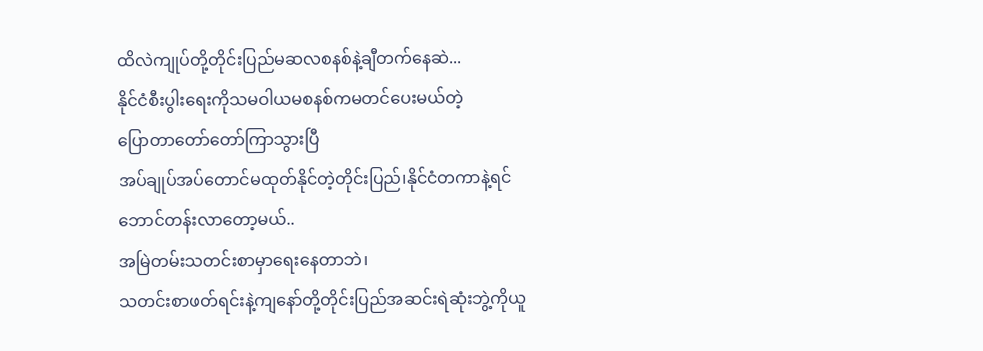ထိလဲကျုပ်တို့တိုင်းပြည်မဆလစနစ်နဲ့ချီတက်နေဆဲ...
နိုင်ငံစီးပွါးရေးကိုသမဝါယမစနစ်ကမတင်ပေးမယ်တဲ့
ပြောတာတော်တော်ကြာသွားပြီ
အပ်ချုပ်အပ်တောင်မထုတ်နိုင်တဲ့တိုင်းပြည်၊နိုင်ငံတကာနဲ့ရင်ဘောင်တန်းလာတော့မယ်..
အမြဲတမ်းသတင်းစာမှာရေးနေတာဘဲ၊
သတင်းစာဖတ်ရင်းနဲ့ကျနော်တို့တိုင်းပြည်အဆင်းရဲဆုံးဘွဲ့ကိုယူ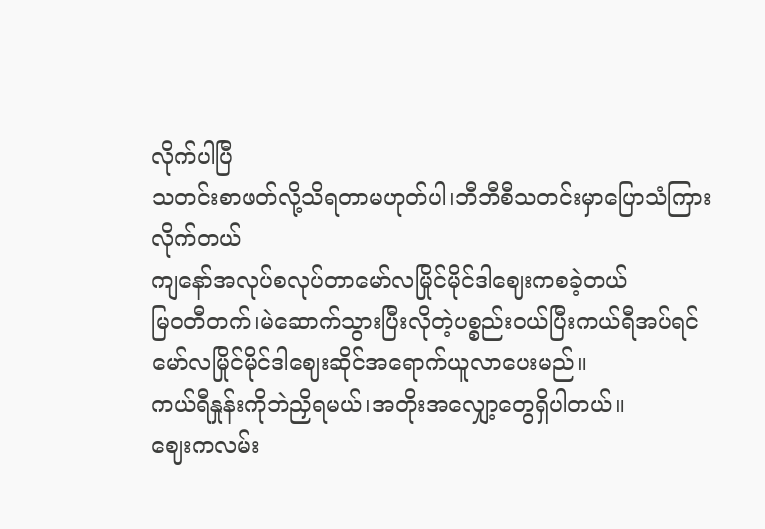လိုက်ပါပြီ
သတင်းစာဖတ်လို့သိရတာမဟုတ်ပါ၊ဘီဘီစီသတင်းမှာပြောသံကြားလိုက်တယ်
ကျနော်အလုပ်စလုပ်တာမော်လမြိုင်မိုင်ဒါဈေးကစခဲ့တယ်
မြဝတီတက်၊မဲဆောက်သွားပြီးလိုတဲ့ပစ္စည်းဝယ်ပြီးကယ်ရီအပ်ရင်
မော်လမြိုင်မိုင်ဒါဈေးဆိုင်အရောက်ယူလာပေးမည်။
ကယ်ရီနှုန်းကိုဘဲညှိရမယ်၊အတိုးအလျှော့တွေရှိပါတယ်။
ဈေးကလမ်း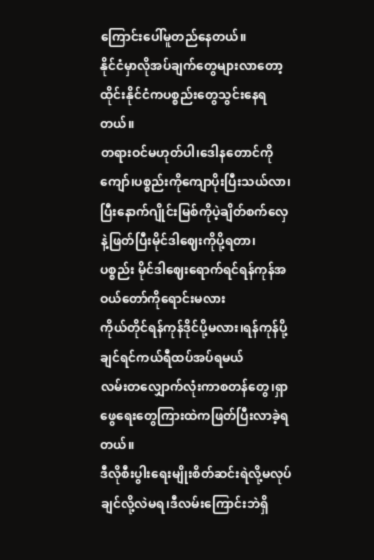ကြောင်းပေါ်မူတည်နေတယ်။
နိုင်ငံမှာလိုအပ်ချက်တွေများလာတော့ထိုင်းနိုင်ငံကပစ္စည်းတွေသွင်းနေရတယ်။
တရားဝင်မဟုတ်ပါ၊ဒေါနတောင်ကိုကျော်၊ပစ္စည်းကိုကျောပိုးပြီးသယ်လာ၊
ပြီးနောက်ဂျိုင်းမြစ်ကိုပဲ့ချိတ်စက်လှေနဲ့ဖြတ်ပြီးမိုင်ဒါဈေးကိုပို့ရတာ၊
ပစ္စည်း မိုင်ဒါဈေးရောက်ရင်ရန်ကုန်အဝယ်တော်ကိုရောင်းမလား
ကိုယ်တိုင်ရန်ကုန်ဒိုင်ပို့မလား၊ရန်ကုန်ပို့ချင်ရင်ကယ်ရီထပ်အပ်ရမယ်
လမ်းတလျှောက်လုံးကာစတန်တွေ၊ရှာဖွေရေးတွေကြားထဲကဖြတ်ပြီးလာခဲ့ရတယ်။
ဒီလိုစီးပွါးရေးမျိုးစိတ်ဆင်းရဲလို့မလုပ်ချင်လို့လဲမရ၊ဒီလမ်းကြောင်းဘဲရှိ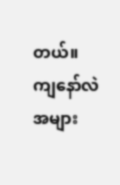တယ်။
ကျနော်လဲအများ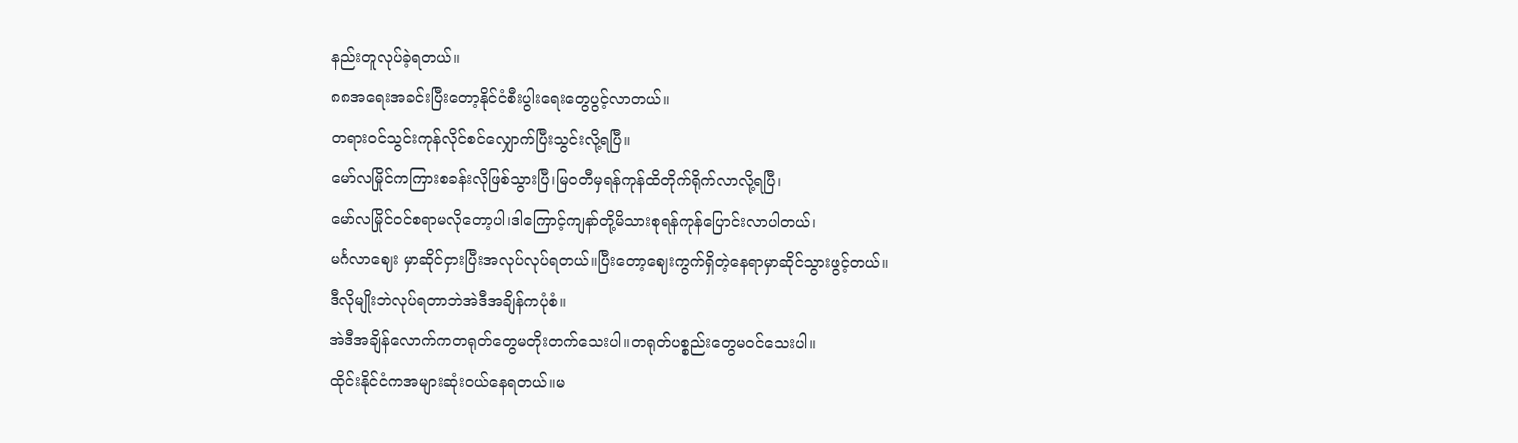နည်းတူလုပ်ခဲ့ရတယ်။
၈၈အရေးအခင်းပြီးတော့နိုင်ငံစီးပွါးရေးတွေပွင့်လာတယ်။
တရားဝင်သွင်းကုန်လိုင်စင်လျှောက်ပြီးသွင်းလို့ရပြီ။
မော်လမြိုင်ကကြားစခန်းလိုဖြစ်သွားပြီ၊မြဝတီမှရန်ကုန်ထိတိုက်ရိုက်လာလို့ရပြီ၊
မော်လမြိုင်ဝင်စရာမလိုတော့ပါ၊ဒါကြောင့်ကျနာ်တို့မိသားစုရန်ကုန်ပြောင်းလာပါတယ်၊
မင်္ဂလာဈေး မှာဆိုင်ငှားပြီးအလုပ်လုပ်ရတယ်။ပြီးတော့ဈေးကွက်ရှိတဲ့နေရာမှာဆိုင်သွားဖွင့်တယ်။
ဒီလိုမျိုးဘဲလုပ်ရတာဘဲအဲဒီအချိန်ကပုံစံ။
အဲဒီအချိန်လောက်ကတရုတ်တွေမတိုးတက်သေးပါ။တရုတ်ပစ္စည်းတွေမဝင်သေးပါ။
ထိုင်းနိုင်ငံကအများဆုံးဝယ်နေရတယ်။မ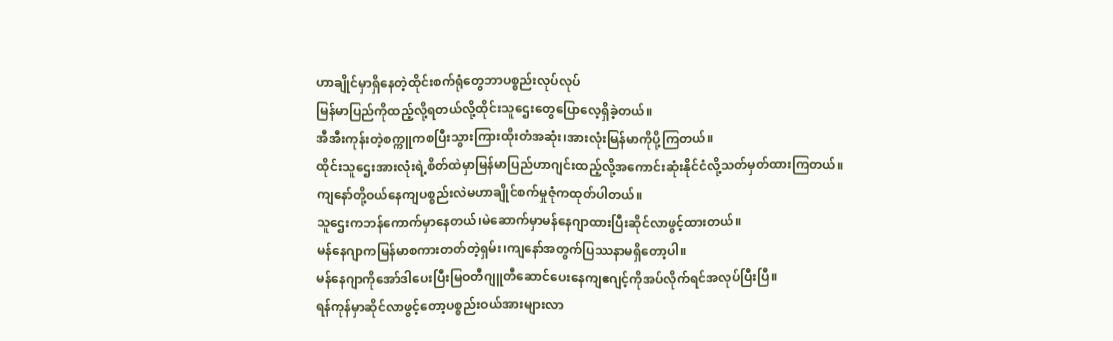ဟာချိုင်မှာရှိနေတဲ့ထိုင်းစက်ရုံတွေဘာပစ္စည်းလုပ်လုပ်
မြန်မာပြည်ကိုထည့်လို့ရတယ်လို့ထိုင်းသူဌေးတွေပြောလေ့ရှိခဲ့တယ်။
အီအီးကုန်းတဲ့စက္ကူကစပြီးသွားကြားထိုးတံအဆုံး၊အားလုံးမြန်မာကိုပို့ကြတယ်။
ထိုင်းသူဌေးအားလုံးရဲ့စိတ်ထဲမှာမြန်မာပြည်ဟာဂျင်းထည့်လို့အကောင်းဆုံးနိုင်ငံလို့သတ်မှတ်ထားကြတယ်။
ကျနော်တို့ဝယ်နေကျပစ္စည်းလဲမဟာချိုင်စက်မှုဇုံကထုတ်ပါတယ်။
သူဌေးကဘန်ကောက်မှာနေတယ်၊မဲဆောက်မှာမန်နေဂျာထားပြီးဆိုင်လာဖွင့်ထားတယ်။
မန်နေဂျာကမြန်မာစကားတတ်တဲ့ရှမ်း၊ကျနော်အတွက်ပြဿနာမရှိတော့ပါ။
မန်နေဂျာကိုအော်ဒါပေးပြီးမြဝတီဂျူတီဆောင်ပေးနေကျဧဂျင့်ကိုအပ်လိုက်ရင်အလုပ်ပြီးပြီ။
ရန်ကုန်မှာဆိုင်လာဖွင့်တော့ပစ္စည်းဝယ်အားများလာ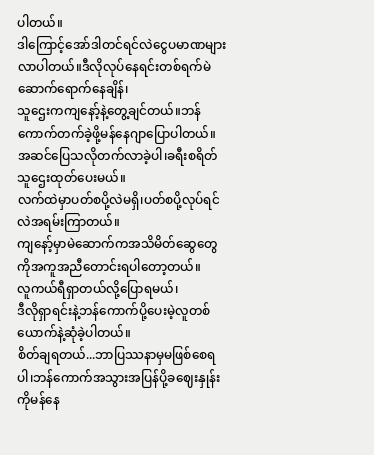ပါတယ်။
ဒါကြောင့်အော်ဒါတင်ရင်လဲငွေပမာဏများလာပါတယ်။ဒီလိုလုပ်နေရင်းတစ်ရက်မဲဆောက်ရောက်နေချိန်၊
သူဌေးကကျနော့်နဲ့တွေ့ချင်တယ်။ဘန်ကောက်တက်ခဲ့ဖို့မန်နေဂျာပြောပါတယ်။
အဆင်ပြေသလိုတက်လာခဲ့ပါ၊ခရီးစရိတ်သူဌေးထုတ်ပေးမယ်။
လက်ထဲမှာပတ်စပို့လဲမရှိ၊ပတ်စပို့လုပ်ရင်လဲအရမ်းကြာတယ်။
ကျနော့်မှာမဲဆောက်ကအသိမိတ်ဆွေတွေကိုအကူအညီတောင်းရပါတော့တယ်။
လူကယ်ရီရှာတယ်လို့ပြောရမယ်၊
ဒီလိုရှာရင်းနဲ့ဘန်ကောက်ပို့ပေးမဲ့လူတစ်ယောက်နဲ့ဆုံခဲ့ပါတယ်။
စိတ်ချရတယ်...ဘာပြဿနာမှမဖြစ်စေရပါ၊ဘန်ကောက်အသွားအပြန်ပို့ခဈေးနှုန်းကိုမန်နေ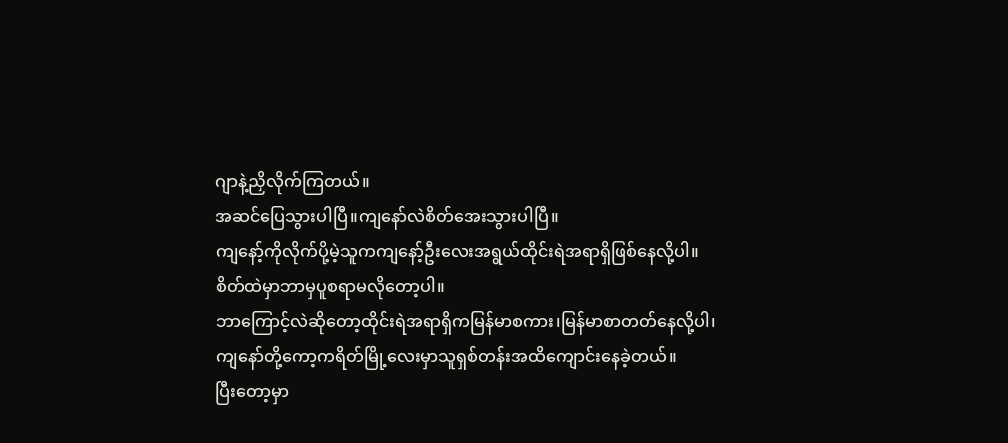ဂျာနဲ့ညှိလိုက်ကြတယ်။
အဆင်ပြေသွားပါပြီ။ကျနော်လဲစိတ်အေးသွားပါပြီ။
ကျနော့်ကိုလိုက်ပို့မဲ့သူကကျနော့်ဦးလေးအရွယ်ထိုင်းရဲအရာရှိဖြစ်နေလို့ပါ။
စိတ်ထဲမှာဘာမှပူစရာမလိုတော့ပါ။
ဘာကြောင့်လဲဆိုတော့ထိုင်းရဲအရာရှိကမြန်မာစကား၊မြန်မာစာတတ်နေလို့ပါ၊
ကျနော်တို့ကော့ကရိတ်မြို့လေးမှာသူရှစ်တန်းအထိကျောင်းနေခဲ့တယ်။
ပြီးတော့မှာ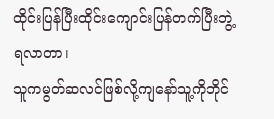ထိုင်းပြန်ပြီးထိုင်းကျောင်းပြန်တက်ပြီးဘွဲ့ရလာတာ၊
သူကမွတ်ဆလင်ဖြစ်လို့ကျနော်သူ့ကိုဘိုင်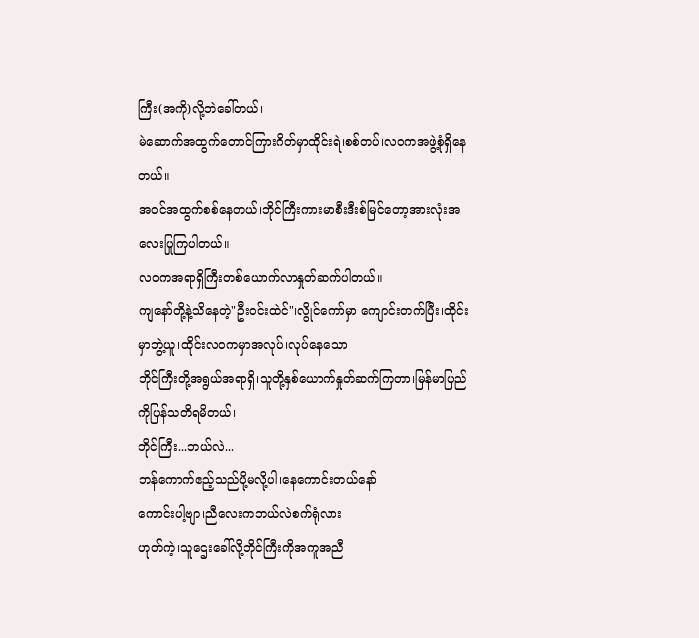ကြီး(အကို)လို့ဘဲခေါ်တယ်၊
မဲဆောက်အထွက်တောင်ကြားဂိတ်မှာထိုင်းရဲ၊စစ်တပ်၊လဝကအဖွဲ့စုံရှိနေတယ်။
အဝင်အထွက်စစ်နေတယ်၊ဘိုင်ကြီးကားမာစီးဒီးစ်မြင်တော့အားလုံးအလေးပြုကြပါတယ်။
လဝကအရာရှိကြီးတစ်ယောက်လာနှုတ်ဆက်ပါတယ်။
ကျနော်တို့နဲ့သိနေတဲ့"ဦးဝင်းထဲင်"၊လွိုင်ကော်မှာ ကျောင်းတက်ပြီး၊ထိုင်းမှာဘွဲ့ယူ၊ထိုင်းလဝကမှာအလုပ်၊လုပ်နေသော
ဘိုင်ကြီးတို့အရွယ်အရာရှိ၊သူတို့နှစ်ယောက်နှုတ်ဆက်ကြတာ၊မြန်မာပြည်ကိုပြန်သတိရမိတယ်၊
ဘိုင်ကြီး...ဘယ်လဲ...
ဘန်ကောက်ဧည့်သည်ပို့မလို့ပါ၊နေကောင်းတယ်နော်
ကောင်းပါ့ဗျာ၊ညီလေးကဘယ်လဲစက်ရုံလား
ဟုတ်ကဲ့၊သူဌေးခေါ်လို့ဘိုင်ကြီးကိုအကူအညီ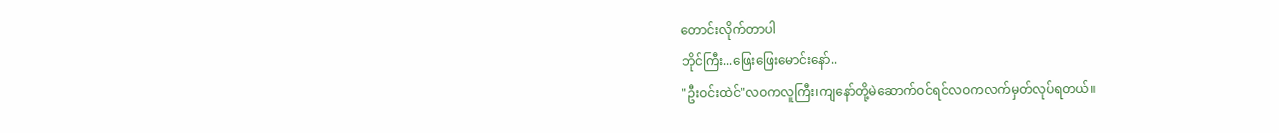တောင်းလိုက်တာပါ
ဘိုင်ကြီး...ဖြေးဖြေးမောင်းနော်..
"ဦးဝင်းထဲင်"လဝကလူကြီး၊ကျနော်တို့မဲဆောက်ဝင်ရင်လဝကလက်မှတ်လုပ်ရတယ်။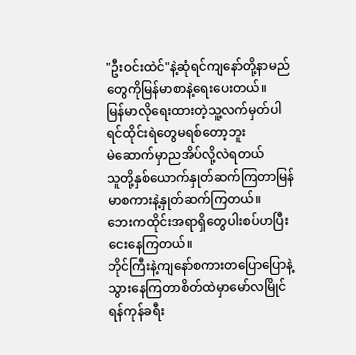"ဦးဝင်းထဲင်"နဲ့ဆုံရင်ကျနော်တို့နာမည်တွေကိုမြန်မာစာနဲ့ရေးပေးတယ်။
မြန်မာလိုရေးထားတဲ့သူ့လက်မှတ်ပါရင်ထိုင်းရဲတွေမရစ်တော့ဘူး
မဲဆောက်မှာညအိပ်လို့လဲရတယ်
သူတို့နှစ်ယောက်နှုတ်ဆက်ကြတာမြန်မာစကားနဲ့နှုတ်ဆက်ကြတယ်။
ဘေးကထိုင်းအရာရှိတွေပါးစပ်ဟပြီးငေးနေကြတယ်။
ဘိုင်ကြီးနဲ့ကျနော်စကားတပြောပြောနဲ့သွားနေကြတာစိတ်ထဲမှာမော်လမြိုင်ရန်ကုန်ခရီး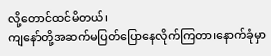လို့တောင်ထင်မိတယ်၊
ကျနော်တို့အဆက်မပြတ်ပြောနေလိုက်ကြတာ၊နောက်ခုံမှာ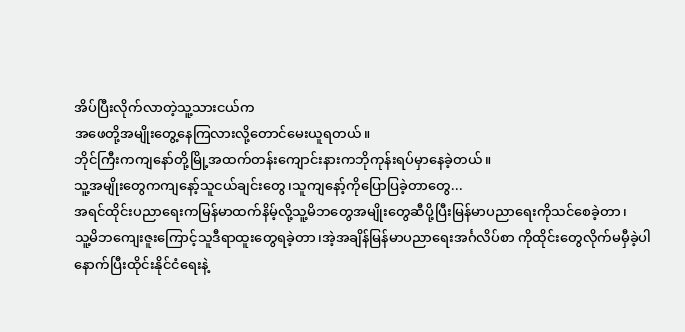အိပ်ပြီးလိုက်လာတဲ့သူ့သားငယ်က
အဖေတို့အမျိုးတွေ့နေကြလားလို့တောင်မေးယူရတယ်။
ဘိုင်ကြီးကကျနော်တို့မြို့အထက်တန်းကျောင်းနားကဘိုကုန်းရပ်မှာနေခဲ့တယ်။
သူ့အမျိုးတွေကကျနော့်သူငယ်ချင်းတွေ၊သူကျနော့်ကိုပြောပြခဲ့တာတွေ...
အရင်ထိုင်းပညာရေးကမြန်မာထက်နိမ့်လို့သူ့မိဘတွေအမျိုးတွေဆီပို့ပြီးမြန်မာပညာရေးကိုသင်စေခဲ့တာ၊
သူ့မိဘကျေးဇူးကြောင့်သူဒီရာထူးတွေရခဲ့တာ၊အဲ့အချိန်မြန်မာပညာရေးအင်္ဂလိပ်စာ ကိုထိုင်းတွေလိုက်မမှီခဲ့ပါ
နောက်ပြီးထိုင်းနိုင်ငံရေးနဲ့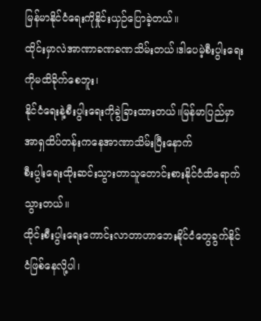မြန်မာနိုင်ငံရေးကိုနှိုင်းယှဉ်ပြောခဲ့တယ်။
ထိုင်းမှာလဲအာဏာခဏခဏသိမ်းတယ်၊ဒါပေမဲ့စီးပွါးရေးကိုမထိခိုက်စေဘူး၊
နိုင်ငံရေးနဲ့စီးပွါးရေးကိုခွဲခြားထားတယ်။မြန်မာပြည်မှာအာရှထိပ်တန်းကနေအာဏာသိမ်းပြီးနောက်
စီးပွါးရေးထိုးဆင်းသွားတာသူတောင်းစားနိုင်ငံထိရောက်သွားတယ်။
ထိုင်းစီးပွါးရေးကောင်းလာတာဟာဘေးနိုင်ငံတွေခွက်နိုင်ငံဖြစ်နေလို့ပါ၊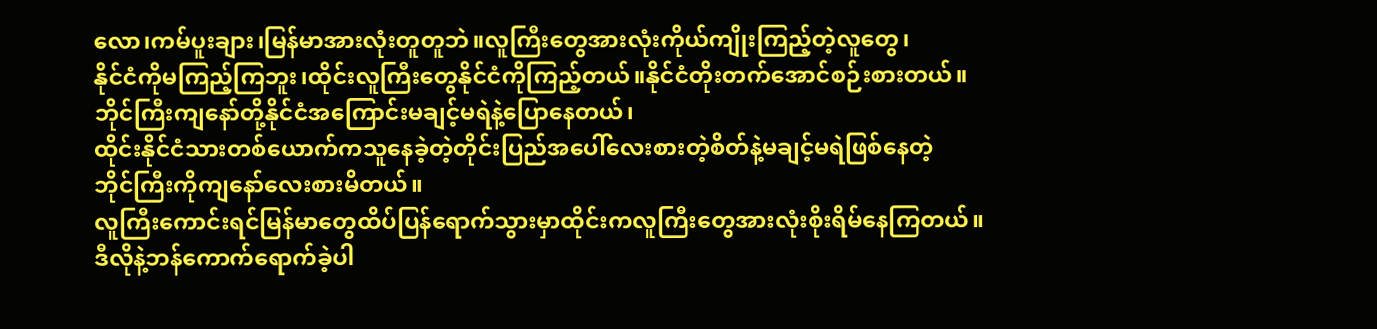လော၊ကမ်ပူးချား၊မြန်မာအားလုံးတူတူဘဲ။လူကြီးတွေအားလုံးကိုယ်ကျိုးကြည့်တဲ့လူတွေ၊
နိုင်ငံကိုမကြည့်ကြဘူး၊ထိုင်းလူကြီးတွေနိုင်ငံကိုကြည့်တယ်။နိုင်ငံတိုးတက်အောင်စဉ်းစားတယ်။
ဘိုင်ကြီးကျနော်တို့နိုင်ငံအကြောင်းမချင့်မရဲနဲ့ပြောနေတယ်၊
ထိုင်းနိုင်ငံသားတစ်ယောက်ကသူနေခဲ့တဲ့တိုင်းပြည်အပေါ်လေးစားတဲ့စိတ်နဲ့မချင့်မရဲဖြစ်နေတဲ့
ဘိုင်ကြီးကိုကျနော်လေးစားမိတယ်။
လူကြီးကောင်းရင်မြန်မာတွေထိပ်ပြန်ရောက်သွားမှာထိုင်းကလူကြီးတွေအားလုံးစိုးရိမ်နေကြတယ်။
ဒီလိုနဲ့ဘန်ကောက်ရောက်ခဲ့ပါ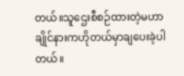တယ်။သူဌေးစီစဉ်ထားတဲ့မဟာချိုင်နားကဟိုတယ်မှာချပေးခဲ့ပါတယ်။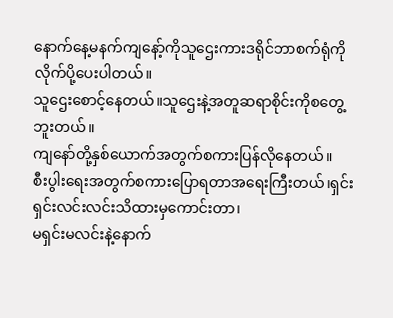နောက်နေ့မနက်ကျနော့်ကိုသူဌေးကားဒရိုင်ဘာစက်ရုံကိုလိုက်ပို့ပေးပါတယ်။
သူဌေးစောင့်နေတယ်။သူဌေးနဲ့အတူဆရာစိုင်းကိုစတွေ့ဘူးတယ်။
ကျနော်တို့နှစ်ယောက်အတွက်စကားပြန်လိုနေတယ်။
စီးပွါးရေးအတွက်စကားပြောရတာအရေးကြီးတယ်၊ရှင်းရှင်းလင်းလင်းသိထားမှကောင်းတာ၊
မရှင်းမလင်းနဲ့နောက်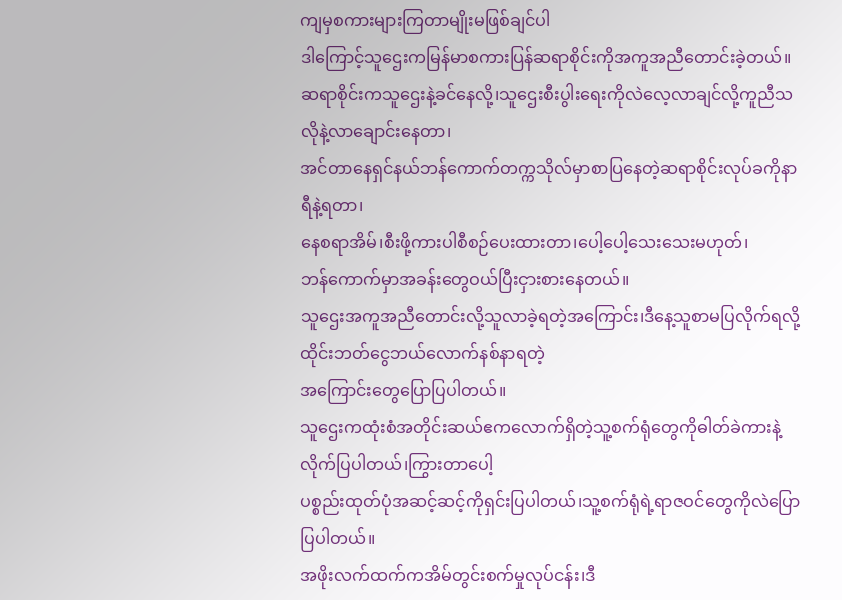ကျမှစကားများကြတာမျိုးမဖြစ်ချင်ပါ
ဒါကြောင့်သူဌေးကမြန်မာစကားပြန်ဆရာစိုင်းကိုအကူအညီတောင်းခဲ့တယ်။
ဆရာစိုင်းကသူဌေးနဲ့ခင်နေလို့၊သူဌေးစီးပွါးရေးကိုလဲလေ့လာချင်လို့ကူညီသလိုနဲ့လာချောင်းနေတာ၊
အင်တာနေရှင်နယ်ဘန်ကောက်တက္ကသိုလ်မှာစာပြနေတဲ့ဆရာစိုင်းလုပ်ခကိုနာရီနဲ့ရတာ၊
နေစရာအိမ်၊စီးဖို့ကားပါစီစဉ်ပေးထားတာ၊ပေါ့ပေါ့သေးသေးမဟုတ်၊
ဘန်ကောက်မှာအခန်းတွေဝယ်ပြီးငှားစားနေတယ်။
သူဌေးအကူအညီတောင်းလို့သူလာခဲ့ရတဲ့အကြောင်း၊ဒီနေ့သူစာမပြလိုက်ရလို့ထိုင်းဘတ်ငွေဘယ်လောက်နစ်နာရတဲ့
အကြောင်းတွေပြောပြပါတယ်။
သူဌေးကထုံးစံအတိုင်းဆယ်ဧကလောက်ရှိတဲ့သူ့စက်ရုံတွေကိုဓါတ်ခဲကားနဲ့လိုက်ပြပါတယ်၊ကြွားတာပေါ့
ပစ္စည်းထုတ်ပုံအဆင့်ဆင့်ကိုရှင်းပြပါတယ်၊သူ့စက်ရုံရဲ့ရာဇဝင်တွေကိုလဲပြောပြပါတယ်။
အဖိုးလက်ထက်ကအိမ်တွင်းစက်မှုလုပ်ငန်း၊ဒီ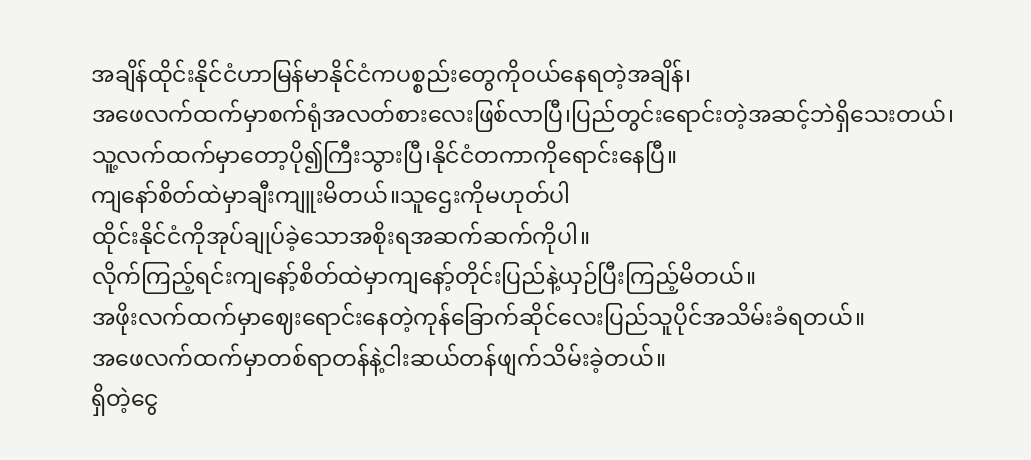အချိန်ထိုင်းနိုင်ငံဟာမြန်မာနိုင်ငံကပစ္စည်းတွေကိုဝယ်နေရတဲ့အချိန်၊
အဖေလက်ထက်မှာစက်ရုံအလတ်စားလေးဖြစ်လာပြီ၊ပြည်တွင်းရောင်းတဲ့အဆင့်ဘဲရှိသေးတယ်၊
သူ့လက်ထက်မှာတော့ပို၍ကြီးသွားပြီ၊နိုင်ငံတကာကိုရောင်းနေပြီ။
ကျနော်စိတ်ထဲမှာချီးကျူးမိတယ်။သူဌေးကိုမဟုတ်ပါ
ထိုင်းနိုင်ငံကိုအုပ်ချုပ်ခဲ့သောအစိုးရအဆက်ဆက်ကိုပါ။
လိုက်ကြည့်ရင်းကျနော့်စိတ်ထဲမှာကျနော့်တိုင်းပြည်နဲ့ယှဉ်ပြီးကြည့်မိတယ်။
အဖိုးလက်ထက်မှာဈေးရောင်းနေတဲ့ကုန်ခြောက်ဆိုင်လေးပြည်သူပိုင်အသိမ်းခံရတယ်။
အဖေလက်ထက်မှာတစ်ရာတန်နဲ့ငါးဆယ်တန်ဖျက်သိမ်းခဲ့တယ်။
ရှိတဲ့ငွေ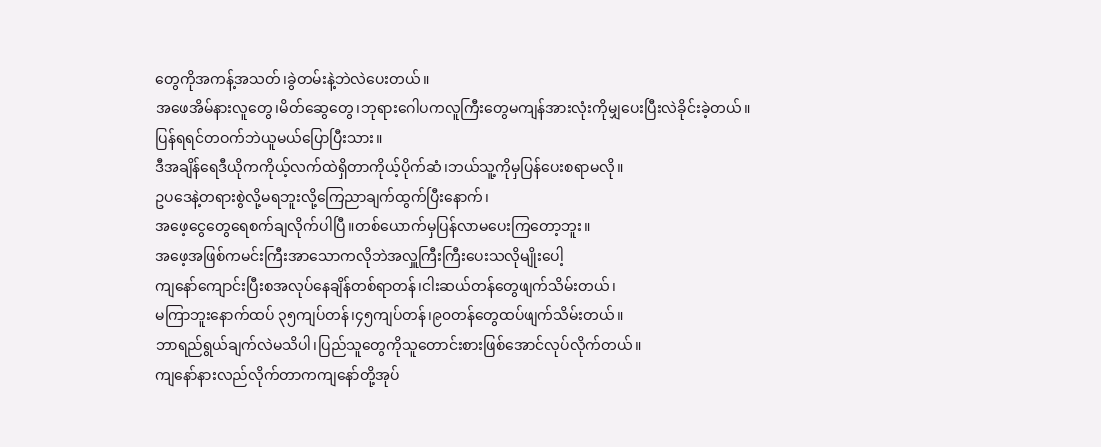တွေကိုအကန့်အသတ်၊ခွဲတမ်းနဲ့ဘဲလဲပေးတယ်။
အဖေအိမ်နားလူတွေ၊မိတ်ဆွေတွေ၊ဘုရားဂေါပကလူကြီးတွေမကျန်အားလုံးကိုမျှပေးပြီးလဲခိုင်းခဲ့တယ်။
ပြန်ရရင်တဝက်ဘဲယူမယ်ပြောပြီးသား။
ဒီအချိန်ရေဒီယိုကကိုယ့်လက်ထဲရှိတာကိုယ့်ပိုက်ဆံ၊ဘယ်သူ့ကိုမှပြန်ပေးစရာမလို။
ဥပဒေနဲ့တရားစွဲလို့မရဘူးလို့ကြေညာချက်ထွက်ပြီးနောက်၊
အဖေ့ငွေတွေရေစက်ချလိုက်ပါပြီ။တစ်ယောက်မှပြန်လာမပေးကြတော့ဘူး။
အဖေ့အဖြစ်ကမင်းကြီးအာသောကလိုဘဲအလှူကြီးကြီးပေးသလိုမျိုးပေါ့
ကျနော်ကျောင်းပြီးစအလုပ်နေချိန်တစ်ရာတန်၊ငါးဆယ်တန်တွေဖျက်သိမ်းတယ်၊
မကြာဘူးနောက်ထပ် ၃၅ကျပ်တန်၊၄၅ကျပ်တန်၊၉၀တန်တွေထပ်ဖျက်သိမ်းတယ်။
ဘာရည်ရွယ်ချက်လဲမသိပါ၊ပြည်သူတွေကိုသူတောင်းစားဖြစ်အောင်လုပ်လိုက်တယ်။
ကျနော်နားလည်လိုက်တာကကျနော်တို့အုပ်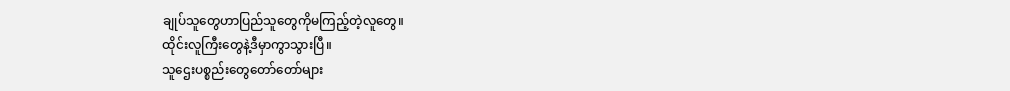ချုပ်သူတွေဟာပြည်သူတွေကိုမကြည့်တဲ့လူတွေ။
ထိုင်းလူကြီးတွေနဲ့ဒီမှာကွာသွားပြီ။
သူဌေးပစ္စည်းတွေတော်တော်များ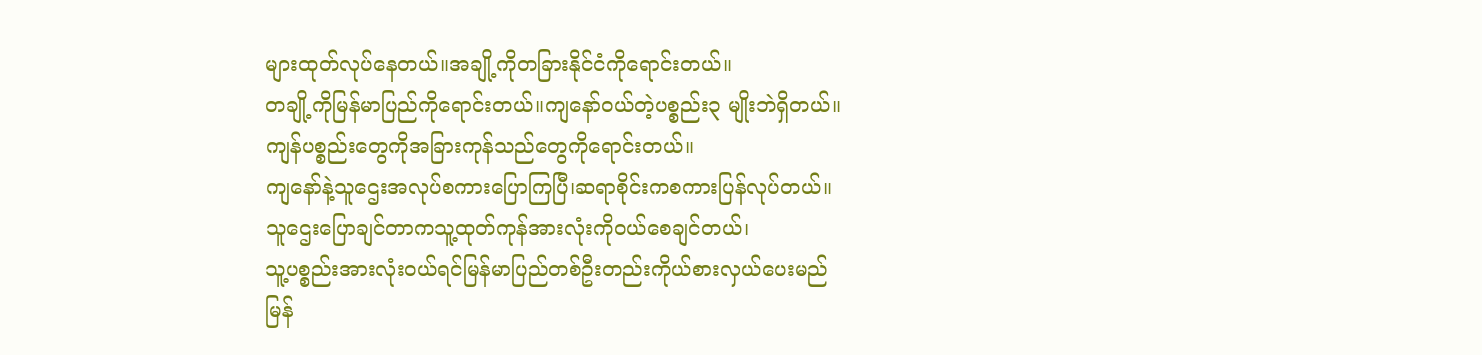များထုတ်လုပ်နေတယ်။အချို့ကိုတခြားနိုင်ငံကိုရောင်းတယ်။
တချို့ကိုမြန်မာပြည်ကိုရောင်းတယ်။ကျနော်ဝယ်တဲ့ပစ္စည်း၃ မျိုးဘဲရှိတယ်။
ကျန်ပစ္စည်းတွေကိုအခြားကုန်သည်တွေကိုရောင်းတယ်။
ကျနော်နဲ့သူဌေးအလုပ်စကားပြောကြပြီ၊ဆရာစိုင်းကစကားပြန်လုပ်တယ်။
သူဌေးပြောချင်တာကသူ့ထုတ်ကုန်အားလုံးကိုဝယ်စေချင်တယ်၊
သူ့ပစ္စည်းအားလုံးဝယ်ရင်မြန်မာပြည်တစ်ဦးတည်းကိုယ်စားလှယ်ပေးမည်
မြန်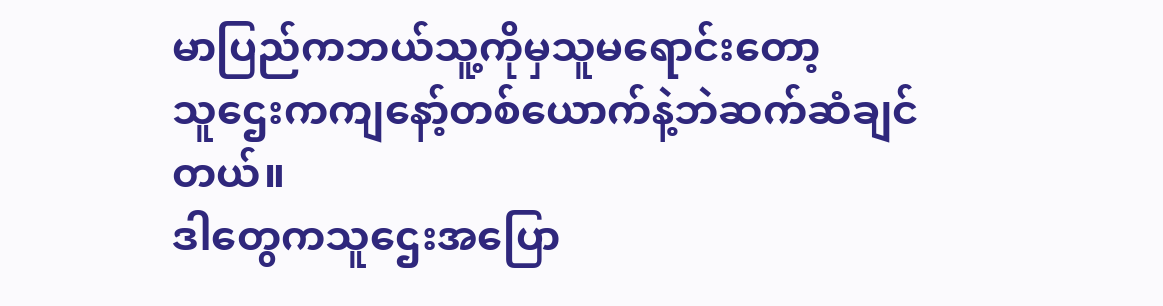မာပြည်ကဘယ်သူ့ကိုမှသူမရောင်းတော့
သူဌေးကကျနော့်တစ်ယောက်နဲ့ဘဲဆက်ဆံချင်တယ်။
ဒါတွေကသူဌေးအပြော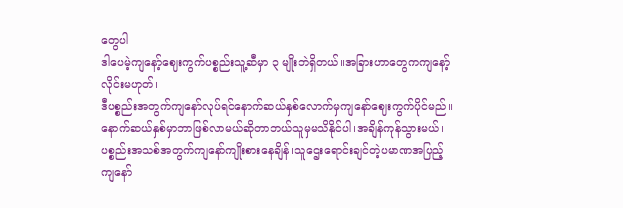တွေပါ
ဒါပေမဲ့ကျနော့်ဈေးကွက်ပစ္စည်းသူ့ဆီမှာ ၃ မျိုးဘဲရှိတယ်။အခြားဟာတွေကကျနော့်လိုင်းမဟုတ်၊
ဒီပစ္စည်းအတွက်ကျနော်လုပ်ရင်နောက်ဆယ်နှစ်လောက်မှကျနော်ဈေးကွက်ပိုင်မည်။
နောက်ဆယ်နှစ်မှာဘာဖြစ်လာမယ်ဆိုတာဘယ်သူမှမသိနိုင်ပါ၊အချိန်ကုန်သွားမယ်၊
ပစ္စည်းအသစ်အတွက်ကျနော်ကျိုးစားနေချိန်၊သူဌေးရောင်းချင်တဲ့ပမာဏအပြည့်
ကျနော်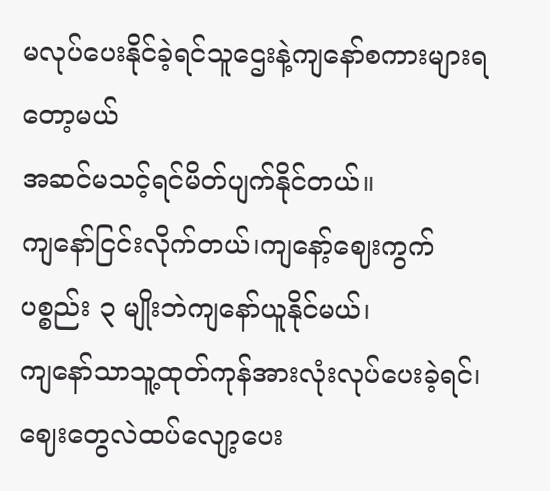မလုပ်ပေးနိုင်ခဲ့ရင်သူဌေးနဲ့ကျနော်စကားများရတော့မယ်
အဆင်မသင့်ရင်မိတ်ပျက်နိုင်တယ်။
ကျနော်ငြင်းလိုက်တယ်၊ကျနော့်ဈေးကွက်ပစ္စည်း ၃ မျိုးဘဲကျနော်ယူနိုင်မယ်၊
ကျနော်သာသူ့ထုတ်ကုန်အားလုံးလုပ်ပေးခဲ့ရင်၊ဈေးတွေလဲထပ်လျော့ပေး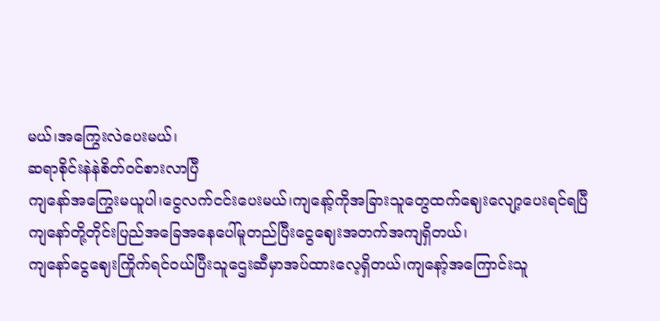မယ်၊အကြွေးလဲပေးမယ်၊
ဆရာစိုင်းနဲနဲစိတ်ဝင်စားလာပြီ
ကျနော်အကြွေးမယူပါ၊ငွေလက်ငင်းပေးမယ်၊ကျနော့်ကိုအခြားသူတွေထက်ဈေးလျော့ပေးရင်ရပြီ
ကျနော်တို့တိုင်းပြည်အခြေအနေပေါ်မူတည်ပြီးငွေဈေးအတက်အကျရှိတယ်၊
ကျနော်ငွေဈေးကြိုက်ရင်ဝယ်ပြီးသူဌေးဆီမှာအပ်ထားလေ့ရှိတယ်၊ကျနော့်အကြောင်းသူ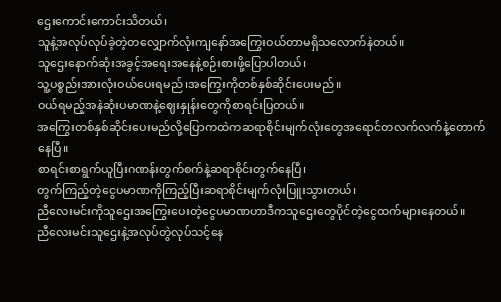ဌေးကောင်းကောင်းသိတယ်၊
သူနဲ့အလုပ်လုပ်ခဲ့တဲ့တလျှောက်လုံးကျနော်အကြွေးဝယ်တာမရှိသလောက်နဲတယ်။
သူဌေးနောက်ဆုံးအခွင့်အရေးအနေနဲ့စဉ်းစားဖို့ပြောပါတယ်၊
သူ့ပစ္စည်းအားလုံးဝယ်ပေးရမည်၊အကြွေးကိုတစ်နှစ်ဆိုင်းပေးမည်။
ဝယ်ရမည့်အနဲဆုံးပမာဏနဲ့ဈေးနှုန်းတွေကိုစာရင်းပြတယ်။
အကြွေးတစ်နှစ်ဆိုင်းပေးမည်လို့ပြောကထဲကဆရာစိုင်းမျက်လုံးတွေအရောင်တလက်လက်နဲ့တောက်နေပြီ။
စာရင်းစာရွက်ယူပြီးဂဏန်းတွက်စက်နဲ့ဆရာစိုင်းတွက်နေပြီ၊
တွက်ကြည့်တဲ့ငွေပမာဏကိုကြည့်ပြီးဆရာစိုင်းမျက်လုံးပြူးသွားတယ်၊
ညီလေးမင်းကိုသူဌေးအကြွေးပေးတဲ့ငွေပမာဏဟာဒီကသူဌေးတွေပိုင်တဲ့ငွေထက်များနေတယ်။
ညီလေးမင်းသူဌေးနဲ့အလုပ်တွဲလုပ်သင့်နေ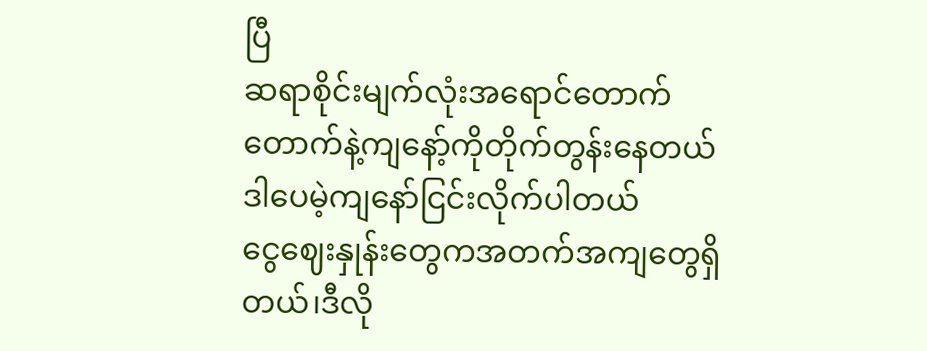ပြီ
ဆရာစိုင်းမျက်လုံးအရောင်တောက်တောက်နဲ့ကျနော့်ကိုတိုက်တွန်းနေတယ်
ဒါပေမဲ့ကျနော်ငြင်းလိုက်ပါတယ်
ငွေဈေးနှုန်းတွေကအတက်အကျတွေရှိတယ်၊ဒီလို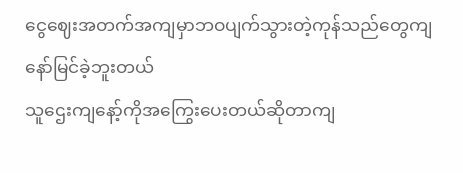ငွေဈေးအတက်အကျမှာဘဝပျက်သွားတဲ့ကုန်သည်တွေကျနော်မြင်ခဲ့ဘူးတယ်
သူဌေးကျနော့်ကိုအကြွေးပေးတယ်ဆိုတာကျ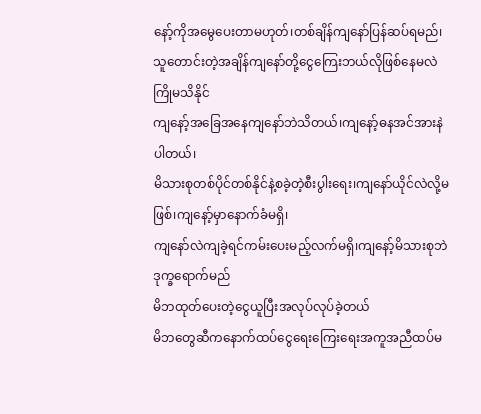နော့်ကိုအမွေပေးတာမဟုတ်၊တစ်ချိန်ကျနော်ပြန်ဆပ်ရမည်၊
သူတောင်းတဲ့အချိန်ကျနော်တို့ငွေကြေးဘယ်လိုဖြစ်နေမလဲကြိုမသိနိုင်
ကျနော့်အခြေအနေကျနော်ဘဲသိတယ်၊ကျနော့်ဓနအင်အားနဲပါတယ်၊
မိသားစုတစ်ပိုင်တစ်နိုင်နဲ့စခဲ့တဲ့စီးပွါးရေး၊ကျနော်ယိုင်လဲလို့မဖြစ်၊ကျနော့်မှာနောက်ခံမရှိ၊
ကျနော်လဲကျခဲ့ရင်ကမ်းပေးမည့်လက်မရှိ၊ကျနော့်မိသားစုဘဲဒုက္ခရောက်မည်
မိဘထုတ်ပေးတဲ့ငွေယူပြီးအလုပ်လုပ်ခဲ့တယ်
မိဘတွေဆီကနောက်ထပ်ငွေရေးကြေးရေးအကူအညီထပ်မ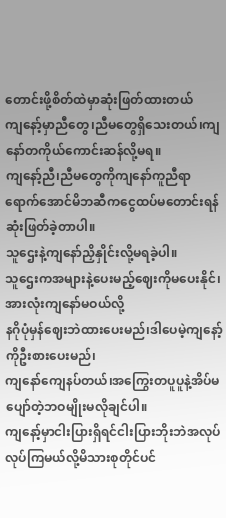တောင်းဖို့စိတ်ထဲမှာဆုံးဖြတ်ထားတယ်
ကျနော့်မှာညီတွေ၊ညီမတွေရှိသေးတယ်၊ကျနော်တကိုယ်ကောင်းဆန်လို့မရ။
ကျနော့်ညီ၊ညီမတွေကိုကျနော်ကူညီရာရောက်အောင်မိဘဆီကငွေထပ်မတောင်းရန်ဆုံးဖြတ်ခဲ့တာပါ။
သူဌေးနဲ့ကျနော်ညှိနှိုင်းလို့မရခဲ့ပါ။
သူဌေးကအများနဲ့ပေးမည့်ဈေးကိုမပေးနိုင်၊အားလုံးကျနော်မဝယ်လို့
နဂိုပုံမှန်ဈေးဘဲထားပေးမည်၊ဒါပေမဲ့ကျနော့်ကိုဦးစားပေးမည်၊
ကျနော်ကျေနပ်တယ်၊အကြွေးတပူပူနဲ့အိပ်မပျော်တဲ့ဘဝမျိုးမလိုချင်ပါ။
ကျနော့်မှာငါးပြားရှိရင်ငါးပြားဘိုးဘဲအလုပ်လုပ်ကြမယ်လို့မိသားစုတိုင်ပင်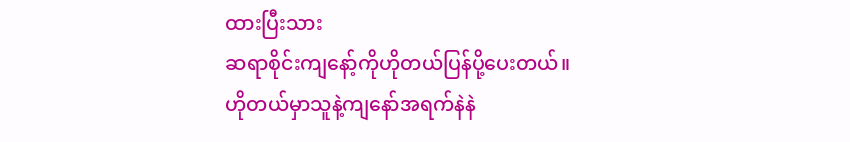ထားပြီးသား
ဆရာစိုင်းကျနော့်ကိုဟိုတယ်ပြန်ပို့ပေးတယ်။
ဟိုတယ်မှာသူနဲ့ကျနော်အရက်နဲနဲ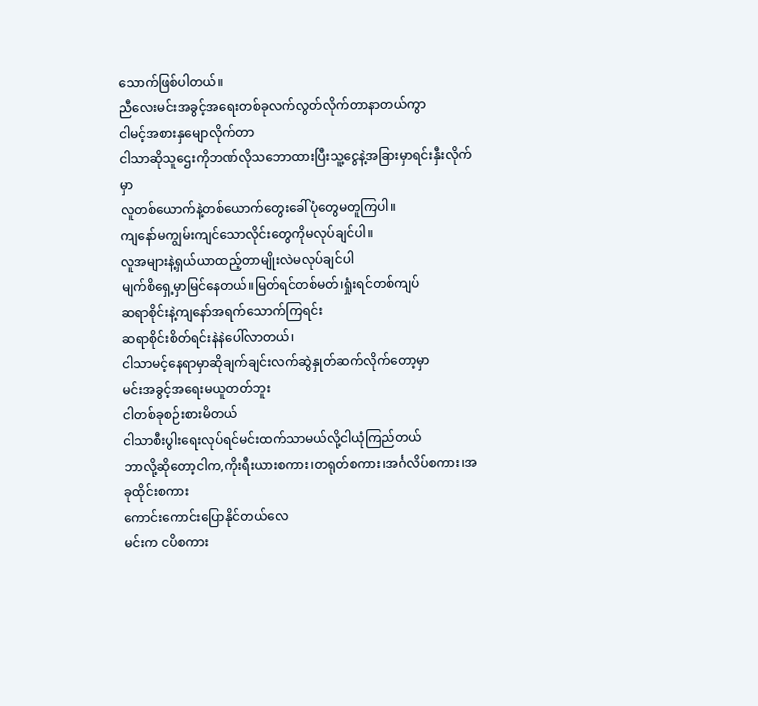သောက်ဖြစ်ပါတယ်။
ညီလေးမင်းအခွင့်အရေးတစ်ခုလက်လွတ်လိုက်တာနာတယ်ကွာ
ငါမင့်အစားနှမျောလိုက်တာ
ငါသာဆိုသူဌေးကိုဘဏ်လိုသဘောထားပြီးသူ့ငွေနဲ့အခြားမှာရင်းနှီးလိုက်မှာ
လူတစ်ယောက်နဲ့တစ်ယောက်တွေးခေါ်ပုံတွေမတူကြပါ။
ကျနော်မကျွမ်းကျင်သောလိုင်းတွေကိုမလုပ်ချင်ပါ။
လူအများနဲ့ရှယ်ယာထည့်တာမျိုးလဲမလုပ်ချင်ပါ
မျက်စိရှေ့မှာမြင်နေတယ်။မြတ်ရင်တစ်မတ်၊ရှုံးရင်တစ်ကျပ်
ဆရာစိုင်းနဲ့ကျနော်အရက်သောက်ကြရင်း
ဆရာစိုင်းစိတ်ရင်းနဲနဲပေါ်လာတယ်၊
ငါသာမင့်နေရာမှာဆိုချက်ချင်းလက်ဆွဲနှုတ်ဆက်လိုက်တော့မှာ
မင်းအခွင့်အရေးမယူတတ်ဘူး
ငါတစ်ခုစဉ်းစားမိတယ်
ငါသာစီးပွါးရေးလုပ်ရင်မင်းထက်သာမယ်လို့ငါယုံကြည်တယ်
ဘာလို့ဆိုတော့ငါက,ကိုးရီးယားစကား၊တရုတ်စကား၊အင်္ဂလိပ်စကား၊အခုထိုင်းစကား
ကောင်းကောင်းပြောနိုင်တယ်လေ
မင်းက ငပိစကား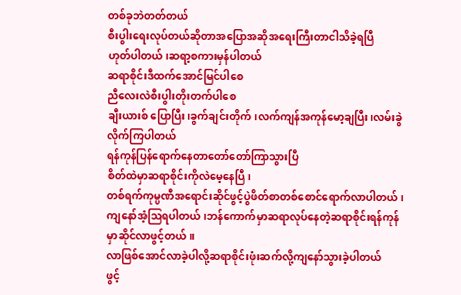တစ်ခုဘဲတတ်တယ်
စီးပွါးရေးလုပ်တယ်ဆိုတာအပြောအဆိုအရေးကြီးတာငါသိခဲ့ရပြီ
ဟုတ်ပါတယ်၊ဆရာ့စကားမှန်ပါတယ်
ဆရာစိုင်းဒီထက်အောင်မြင်ပါစေ
ညီလေးလဲစီးပွါးတိုးတက်ပါစေ
ချီးယားစ် ပြောပြီး၊ခွက်ချင်းတိုက်၊လက်ကျန်အကုန်မော့ချပြီး၊လမ်းခွဲလိုက်ကြပါတယ်
ရန်ကုန်ပြန်ရောက်နေတာတော်တော်ကြာသွားပြီ
စိတ်ထဲမှာဆရာစိုင်းကိုလဲမေ့နေပြီ၊
တစ်ရက်ကုမ္ပဏီအရောင်းဆိုင်ဖွင့်ပွဲဖိတ်စာတစ်စောင်ရောက်လာပါတယ်၊
ကျနော်အံ့ဩရပါတယ်၊ဘန်ကောက်မှာဆရာလုပ်နေတဲ့ဆရာစိုင်းရန်ကုန်မှာဆိုင်လာဖွင့်တယ်။
လာဖြစ်အောင်လာခဲ့ပါလို့ဆရာစိုင်းဖုံးဆက်လို့ကျနော်သွားခဲ့ပါတယ်
ဖွင့်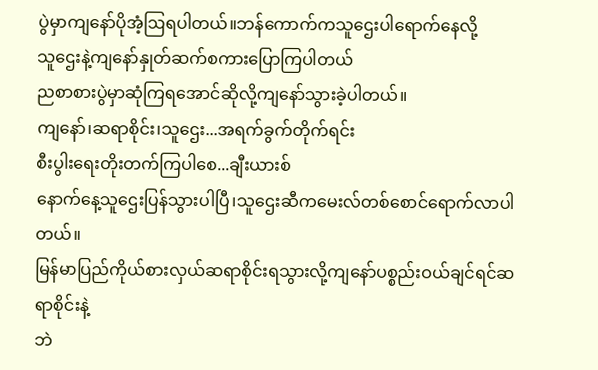ပွဲမှာကျနော်ပိုအံ့ဩရပါတယ်။ဘန်ကောက်ကသူဌေးပါရောက်နေလို့
သူဌေးနဲ့ကျနော်နှုတ်ဆက်စကားပြောကြပါတယ်
ညစာစားပွဲမှာဆုံကြရအောင်ဆိုလို့ကျနော်သွားခဲ့ပါတယ်။
ကျနော်၊ဆရာစိုင်း၊သူဌေး...အရက်ခွက်တိုက်ရင်း
စီးပွါးရေးတိုးတက်ကြပါစေ...ချီးယားစ်
နောက်နေ့သူဌေးပြန်သွားပါပြီ၊သူဌေးဆီကမေးလ်တစ်စောင်ရောက်လာပါတယ်။
မြန်မာပြည်ကိုယ်စားလှယ်ဆရာစိုင်းရသွားလို့ကျနော်ပစ္စည်းဝယ်ချင်ရင်ဆရာစိုင်းနဲ့
ဘဲ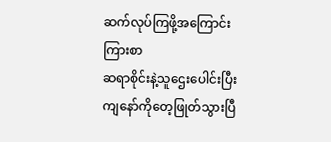ဆက်လုပ်ကြဖို့အကြောင်းကြားစာ
ဆရာစိုင်းနဲ့သူဌေးပေါင်းပြီးကျနော်ကိုတေ့ဖြုတ်သွားပြီ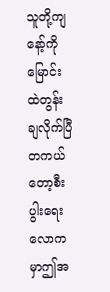သူတို့ကျနော့်ကိုမြောင်းထဲတွန်းချလိုက်ပြီ
တကယ်တော့စီးပွါးရေးလောကမှာဤအ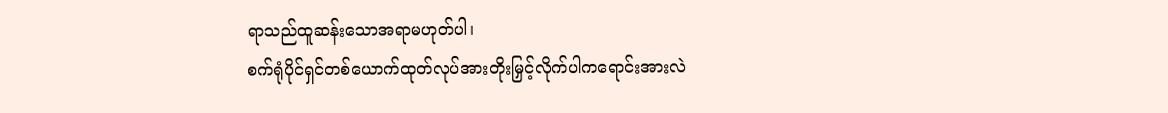ရာသည်ထူဆန်းသောအရာမဟုတ်ပါ၊
စက်ရုံပိုင်ရှင်တစ်ယောက်ထုတ်လုပ်အားတိုးမြှင့်လိုက်ပါကရောင်းအားလဲ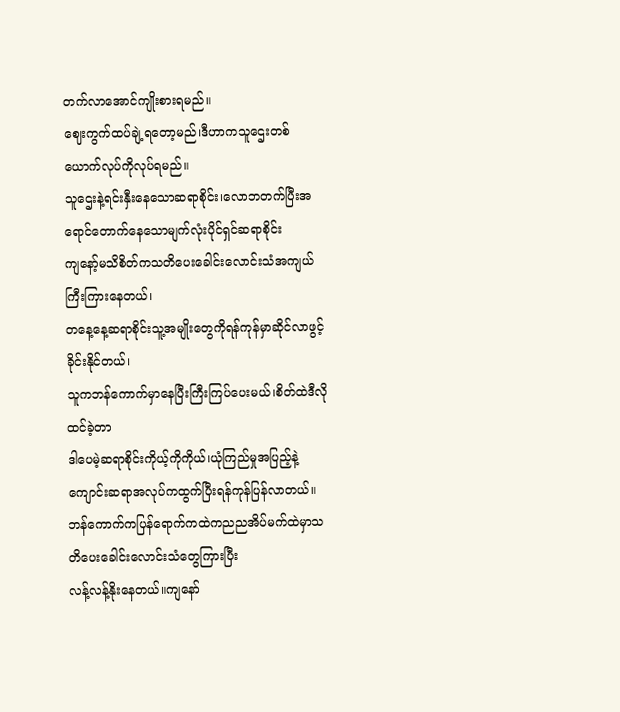တက်လာအောင်ကျိုးစားရမည်။
ဈေးကွက်ထပ်ချဲ့ရတော့မည်၊ဒီဟာကသူဌေးတစ်ယောက်လုပ်ကိုလုပ်ရမည်။
သူဌေးနဲ့ရင်းနှီးနေသောဆရာစိုင်း၊လောဘတက်ပြီးအရောင်တောက်နေသောမျက်လုံးပိုင်ရှင်ဆရာစိုင်း
ကျနော့်မသိစိတ်ကသတိပေးခေါင်းလောင်းသံအကျယ်ကြီးကြားနေတယ်၊
တနေ့နေ့ဆရာစိုင်းသူ့အမျိုးတွေကိုရန်ကုန်မှာဆိုင်လာဖွင့်ခိုင်းနိုင်တယ်၊
သူကဘန်ကောက်မှာနေပြီးကြီးကြပ်ပေးမယ်၊စိတ်ထဲဒီလိုထင်ခဲ့တာ
ဒါပေမဲ့ဆရာစိုင်းကိုယ့်ကိုကိုယ်၊ယုံကြည်မှုအပြည့်နဲ့ကျောင်းဆရာအလုပ်ကထွက်ပြီးရန်ကုန်ပြန်လာတယ်။
ဘန်ကောက်ကပြန်ရောက်ကထဲကညညအိပ်မက်ထဲမှာသတိပေးခေါင်းလောင်းသံတွေကြားပြီး
လန့်လန့်နိုးနေတယ်။ကျနော်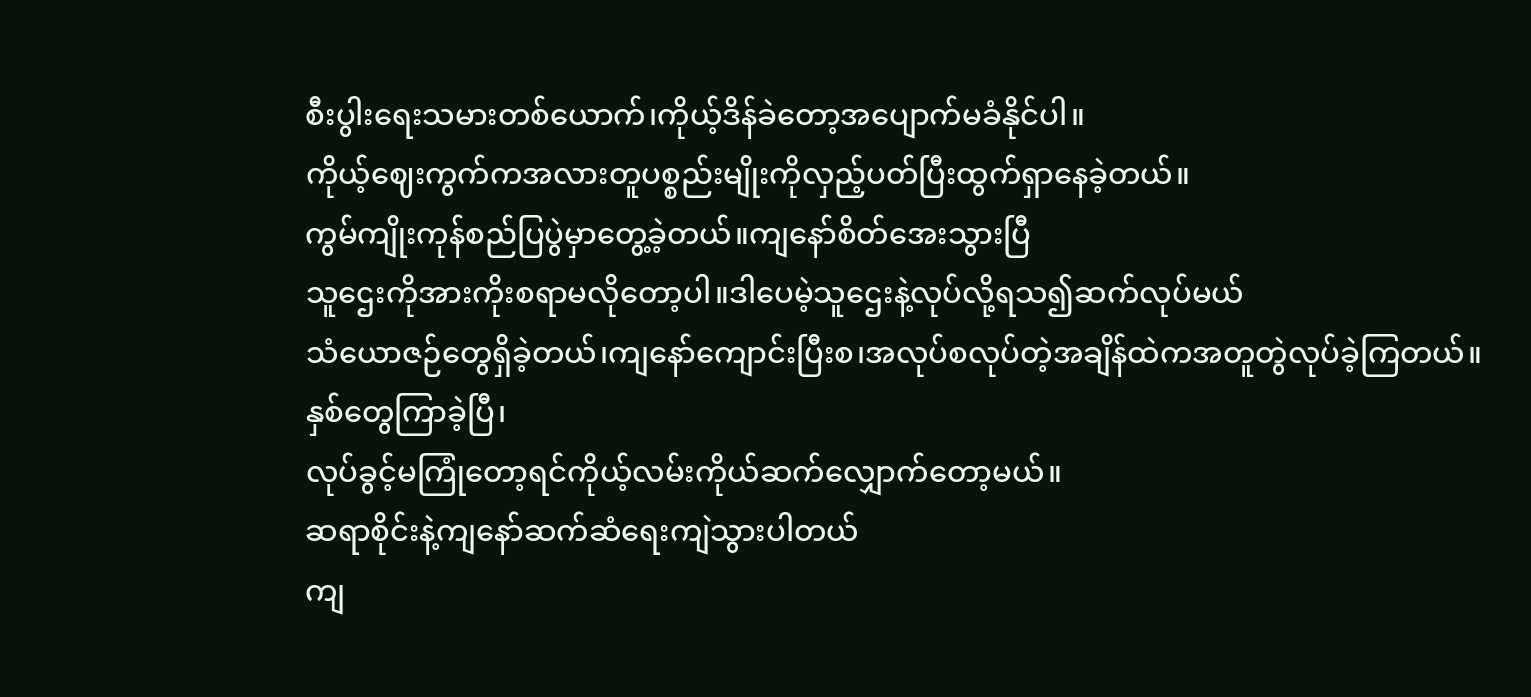စီးပွါးရေးသမားတစ်ယောက်၊ကိုယ့်ဒိန်ခဲတော့အပျောက်မခံနိုင်ပါ။
ကိုယ့်ဈေးကွက်ကအလားတူပစ္စည်းမျိုးကိုလှည့်ပတ်ပြီးထွက်ရှာနေခဲ့တယ်။
ကွမ်ကျိုးကုန်စည်ပြပွဲမှာတွေ့ခဲ့တယ်။ကျနော်စိတ်အေးသွားပြီ
သူဌေးကိုအားကိုးစရာမလိုတော့ပါ။ဒါပေမဲ့သူဌေးနဲ့လုပ်လို့ရသ၍ဆက်လုပ်မယ်
သံယောဇဉ်တွေရှိခဲ့တယ်၊ကျနော်ကျောင်းပြီးစ၊အလုပ်စလုပ်တဲ့အချိန်ထဲကအတူတွဲလုပ်ခဲ့ကြတယ်။
နှစ်တွေကြာခဲ့ပြီ၊
လုပ်ခွင့်မကြုံတော့ရင်ကိုယ့်လမ်းကိုယ်ဆက်လျှောက်တော့မယ်။
ဆရာစိုင်းနဲ့ကျနော်ဆက်ဆံရေးကျဲသွားပါတယ်
ကျ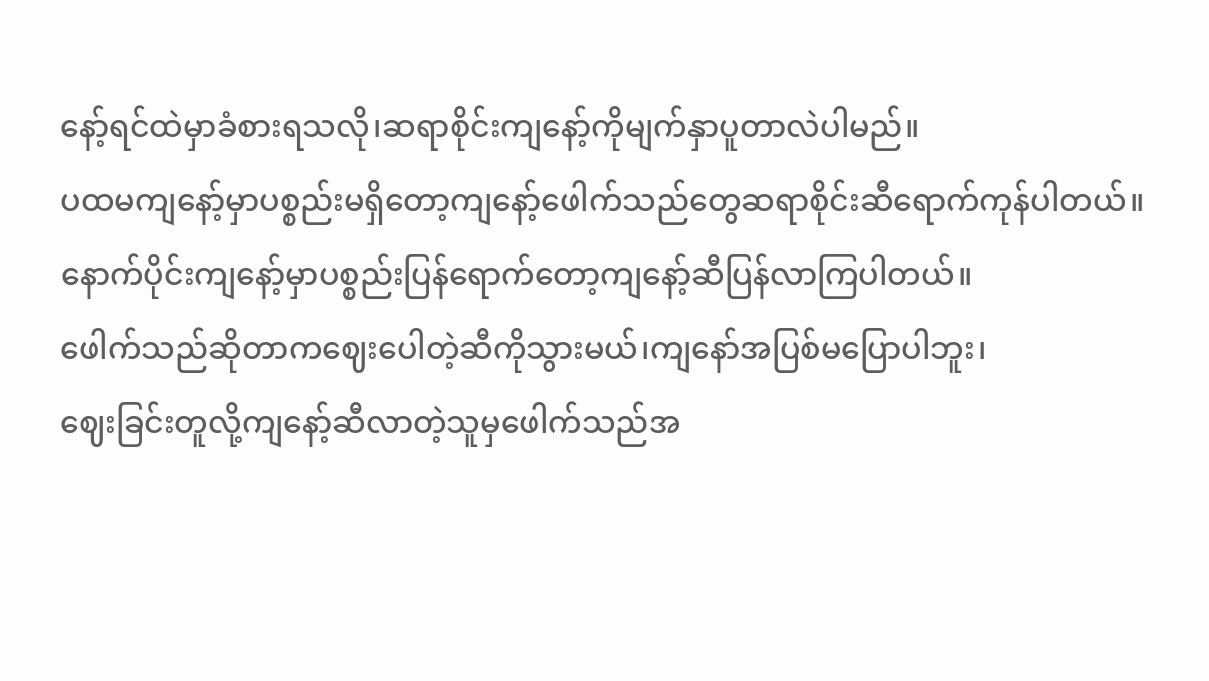နော့်ရင်ထဲမှာခံစားရသလို၊ဆရာစိုင်းကျနော့်ကိုမျက်နှာပူတာလဲပါမည်။
ပထမကျနော့်မှာပစ္စည်းမရှိတော့ကျနော့်ဖေါက်သည်တွေဆရာစိုင်းဆီရောက်ကုန်ပါတယ်။
နောက်ပိုင်းကျနော့်မှာပစ္စည်းပြန်ရောက်တော့ကျနော့်ဆီပြန်လာကြပါတယ်။
ဖေါက်သည်ဆိုတာကဈေးပေါတဲ့ဆီကိုသွားမယ်၊ကျနော်အပြစ်မပြောပါဘူး၊
ဈေးခြင်းတူလို့ကျနော့်ဆီလာတဲ့သူမှဖေါက်သည်အ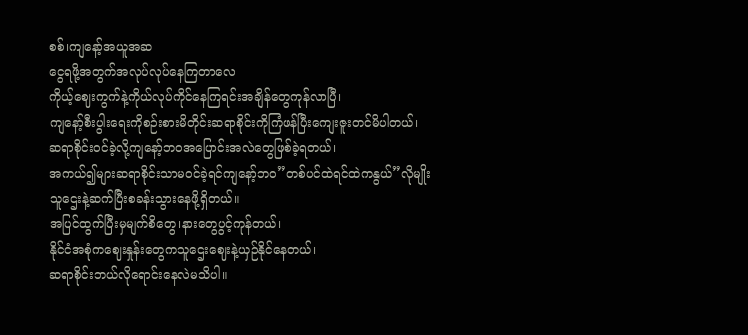စစ်၊ကျနော့်အယူအဆ
ငွေရဖို့အတွက်အလုပ်လုပ်နေကြတာလေ
ကိုယ့်ဈေးကွက်နဲ့ကိုယ်လုပ်ကိုင်နေကြရင်းအချိန်တွေကုန်လာပြီ၊
ကျနော့်စီးပွါးရေးကိုစဉ်းစားမိတိုင်းဆရာစိုင်းကိုကြံဖန်ပြီးကျေးဇူးတင်မိပါတယ်၊
ဆရာစိုင်းဝင်ခဲ့လို့ကျနော့်ဘဝအပြောင်းအလဲတွေဖြစ်ခဲ့ရတယ်၊
အကယ်၍များဆရာစိုင်းသာမဝင်ခဲ့ရင်ကျနော့်ဘဝ”တစ်ပင်ထဲရင်ထဲကနွယ်”လိုမျိုး
သူဌေးနဲ့ဆက်ပြီးစခန်းသွားနေဖို့ရှိတယ်။
အပြင်ထွက်ပြီးမှမျက်စိတွေ၊နားတွေပွင့်ကုန်တယ်၊
နိုင်ငံအစုံကဈေးနှုန်းတွေကသူဌေးဈေးနဲ့ယှဉ်နိုင်နေတယ်၊
ဆရာစိုင်းဘယ်လိုရောင်းနေလဲမသိပါ။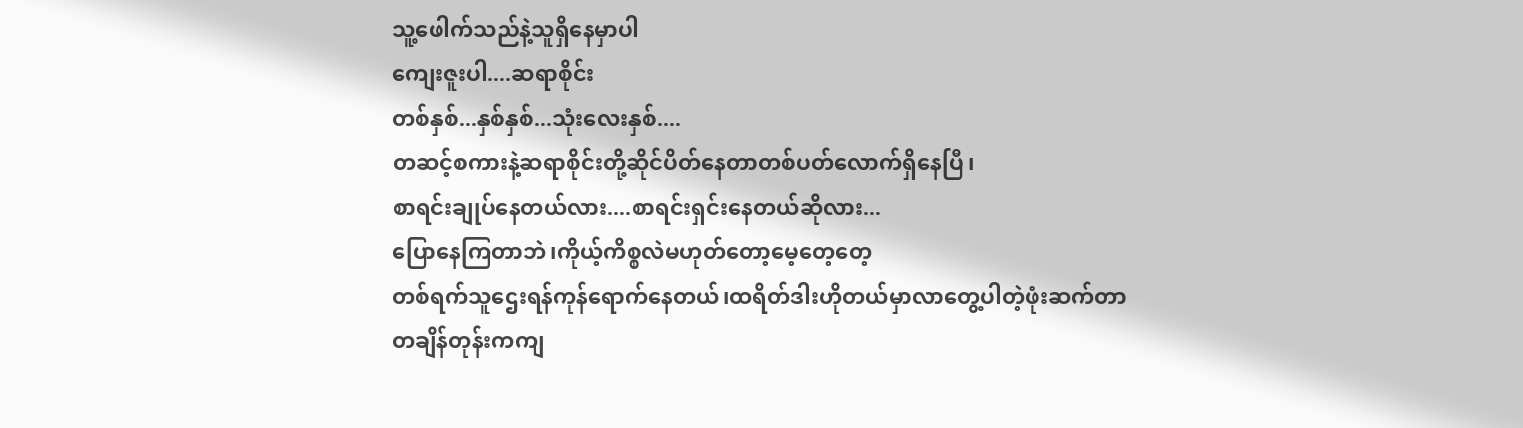သူ့ဖေါက်သည်နဲ့သူရှိနေမှာပါ
ကျေးဇူးပါ....ဆရာစိုင်း
တစ်နှစ်...နှစ်နှစ်...သုံးလေးနှစ်....
တဆင့်စကားနဲ့ဆရာစိုင်းတို့ဆိုင်ပိတ်နေတာတစ်ပတ်လောက်ရှိနေပြီ၊
စာရင်းချုပ်နေတယ်လား....စာရင်းရှင်းနေတယ်ဆိုလား...
ပြောနေကြတာဘဲ၊ကိုယ့်ကိစ္စလဲမဟုတ်တော့မေ့တေ့တေ့
တစ်ရက်သူဌေးရန်ကုန်ရောက်နေတယ်၊ထရိတ်ဒါးဟိုတယ်မှာလာတွေ့ပါတဲ့ဖုံးဆက်တာ
တချိန်တုန်းကကျ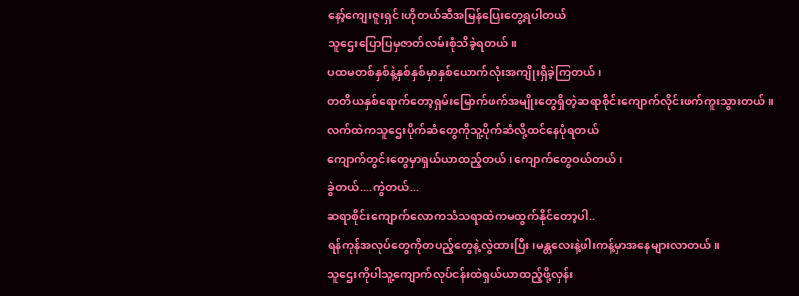နော့်ကျေးဇူးရှင်၊ဟိုတယ်ဆီအမြန်ပြေးတွေ့ရပါတယ်
သူဌေးပြောပြမှဇာတ်လမ်းစုံသိခဲ့ရတယ်။
ပထမတစ်နှစ်နဲ့နှစ်နှစ်မှာနှစ်ယောက်လုံးအကျိုးရှိခဲ့ကြတယ်၊
တတိယနှစ်ရောက်တော့ရှမ်းမြောက်ဖက်အမျိုးတွေရှိတဲ့ဆရာစိုင်းကျောက်လိုင်းဖက်ကူးသွားတယ်။
လက်ထဲကသူဌေးပိုက်ဆံတွေကိုသူ့ပိုက်ဆံလို့ထင်နေပုံရတယ်
ကျောက်တွင်းတွေမှာရှယ်ယာထည့်တယ်၊ကျောက်တွေဝယ်တယ်၊
ခွဲတယ်....ကွဲတယ်...
ဆရာစိုင်းကျောက်လောကသံသရာထဲကမထွက်နိုင်တော့ပါ..
ရန်ကုန်အလုပ်တွေကိုတပည့်တွေနဲ့လွဲထားပြီး၊မန္တလေးနဲ့ဖါးကန့်မှာအနေများလာတယ်။
သူဌေးကိုပါသူ့ကျောက်လုပ်ငန်းထဲရှယ်ယာထည့်ဖို့လှန်း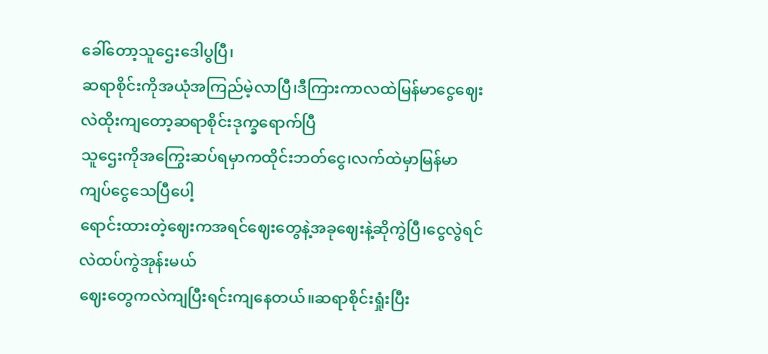ခေါ်တော့သူဌေးဒေါပွပြီ၊
ဆရာစိုင်းကိုအယုံအကြည်မဲ့လာပြီ၊ဒီကြားကာလထဲမြန်မာငွေဈေးလဲထိုးကျတော့ဆရာစိုင်းဒုက္ခရောက်ပြီ
သူဌေးကိုအကြွေးဆပ်ရမှာကထိုင်းဘတ်ငွေ၊လက်ထဲမှာမြန်မာကျပ်ငွေသေပြီပေါ့
ရောင်းထားတဲ့ဈေးကအရင်ဈေးတွေနဲ့အခုဈေးနဲ့ဆိုကွဲပြီ၊ငွေလွဲရင်လဲထပ်ကွဲအုန်းမယ်
ဈေးတွေကလဲကျပြီးရင်းကျနေတယ်။ဆရာစိုင်းရှုံးပြီး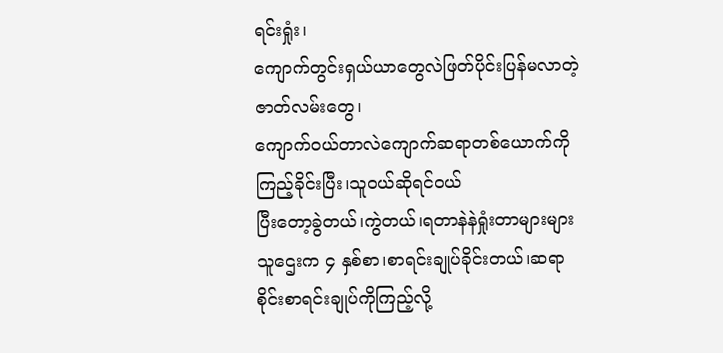ရင်းရှုံး၊
ကျောက်တွင်းရှယ်ယာတွေလဲဖြတ်ပိုင်းပြန်မလာတဲ့ဇာတ်လမ်းတွေ၊
ကျောက်ဝယ်တာလဲကျောက်ဆရာတစ်ယောက်ကိုကြည့်ခိုင်းပြီး၊သူဝယ်ဆိုရင်ဝယ်
ပြီးတော့ခွဲတယ်၊ကွဲတယ်၊ရတာနဲနဲရှုံးတာများများ
သူဌေးက ၄ နှစ်စာ၊စာရင်းချုပ်ခိုင်းတယ်၊ဆရာစိုင်းစာရင်းချုပ်ကိုကြည့်လို့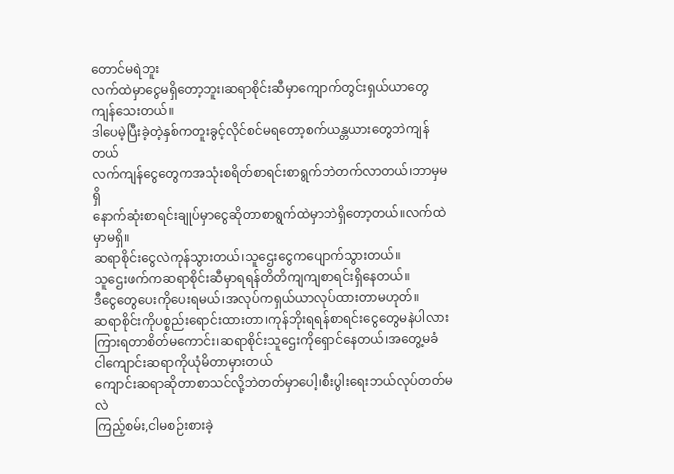တောင်မရဲဘူး
လက်ထဲမှာငွေမရှိတော့ဘူး၊ဆရာစိုင်းဆီမှာကျောက်တွင်းရှယ်ယာတွေကျန်သေးတယ်။
ဒါပေမဲ့ပြီးခဲ့တဲ့နှစ်ကတူးခွင့်လိုင်စင်မရတော့စက်ယန္တယားတွေဘဲကျန်တယ်
လက်ကျန်ငွေတွေကအသုံးစရိတ်စာရင်းစာရွက်ဘဲတက်လာတယ်၊ဘာမှမရှိ
နောက်ဆုံးစာရင်းချုပ်မှာငွေဆိုတာစာရွက်ထဲမှာဘဲရှိတော့တယ်။လက်ထဲမှာမရှိ။
ဆရာစိုင်းငွေလဲကုန်သွားတယ်၊သူဌေးငွေကပျောက်သွားတယ်။
သူဌေးဖက်ကဆရာစိုင်းဆီမှာရရန်တိတိကျကျစာရင်းရှိနေတယ်။
ဒီငွေတွေပေးကိုပေးရမယ်၊အလုပ်ကရှယ်ယာလုပ်ထားတာမဟုတ်။
ဆရာစိုင်းကိုပစ္စည်းရောင်းထားတာ၊ကုန်ဘိုးရရန်စာရင်းငွေတွေမနဲပါလား
ကြားရတာစိတ်မကောင်း၊ဆရာစိုင်းသူဌေးကိုရှောင်နေတယ်၊အတွေ့မခံ
ငါကျောင်းဆရာကိုယုံမိတာမှားတယ်
ကျောင်းဆရာဆိုတာစာသင်လို့ဘဲတတ်မှာပေါ့၊စီးပွါးရေးဘယ်လုပ်တတ်မလဲ
ကြည့်စမ်း,ငါမစဉ်းစားခဲ့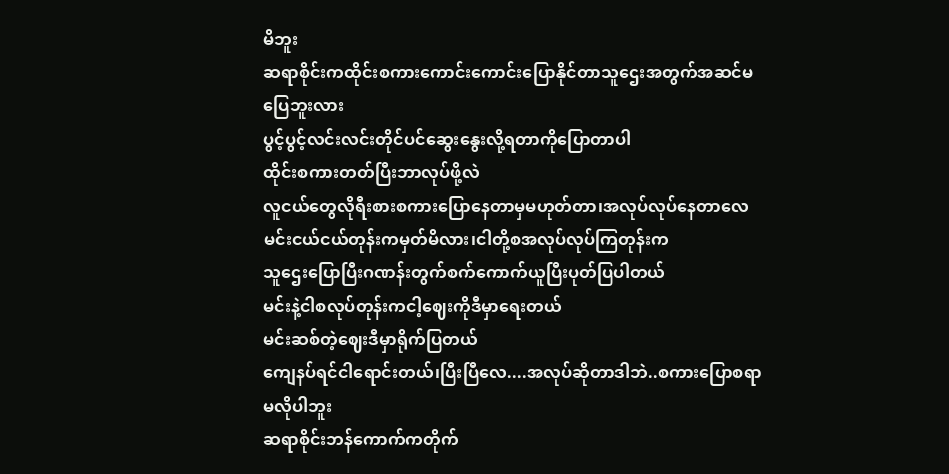မိဘူး
ဆရာစိုင်းကထိုင်းစကားကောင်းကောင်းပြောနိုင်တာသူဌေးအတွက်အဆင်မပြေဘူးလား
ပွင့်ပွင့်လင်းလင်းတိုင်ပင်ဆွေးနွေးလို့ရတာကိုပြောတာပါ
ထိုင်းစကားတတ်ပြီးဘာလုပ်ဖို့လဲ
လူငယ်တွေလိုရီးစားစကားပြောနေတာမှမဟုတ်တာ၊အလုပ်လုပ်နေတာလေ
မင်းငယ်ငယ်တုန်းကမှတ်မိလား၊ငါတို့စအလုပ်လုပ်ကြတုန်းက
သူဌေးပြောပြီးဂဏန်းတွက်စက်ကောက်ယူပြီးပုတ်ပြပါတယ်
မင်းနဲ့ငါစလုပ်တုန်းကငါ့ဈေးကိုဒီမှာရေးတယ်
မင်းဆစ်တဲ့ဈေးဒီမှာရိုက်ပြတယ်
ကျေနပ်ရင်ငါရောင်းတယ်၊ပြီးပြီလေ....အလုပ်ဆိုတာဒါဘဲ..စကားပြောစရာမလိုပါဘူး
ဆရာစိုင်းဘန်ကောက်ကတိုက်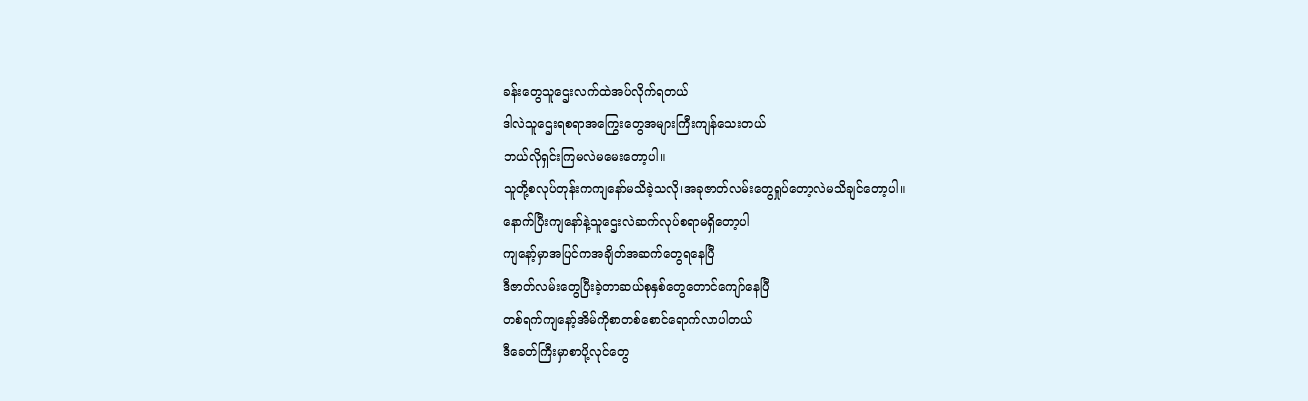ခန်းတွေသူဌေးလက်ထဲအပ်လိုက်ရတယ်
ဒါလဲသူဌေးရစရာအကြွေးတွေအများကြီးကျန်သေးတယ်
ဘယ်လိုရှင်းကြမလဲမမေးတော့ပါ။
သူတို့စလုပ်တုန်းကကျနော်မသိခဲ့သလို၊အခုဇာတ်လမ်းတွေရှုပ်တော့လဲမသိချင်တော့ပါ။
နောက်ပြီးကျနော်နဲ့သူဌေးလဲဆက်လုပ်စရာမရှိတော့ပါ
ကျနော့်မှာအပြင်ကအချိတ်အဆက်တွေရနေပြီ
ဒီဇာတ်လမ်းတွေပြီးခဲ့တာဆယ်စုနှစ်တွေတောင်ကျော်နေပြီ
တစ်ရက်ကျနော့်အိမ်ကိုစာတစ်စောင်ရောက်လာပါတယ်
ဒီခေတ်ကြီးမှာစာပို့လုင်တွေ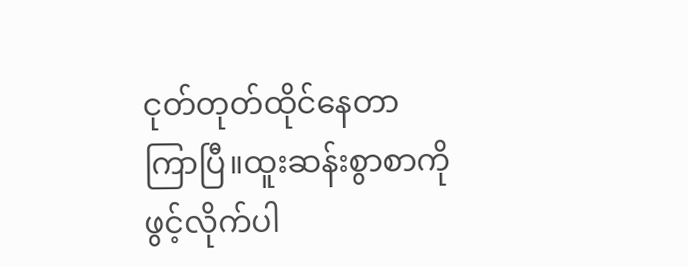ငုတ်တုတ်ထိုင်နေတာကြာပြီ။ထူးဆန်းစွာစာကိုဖွင့်လိုက်ပါ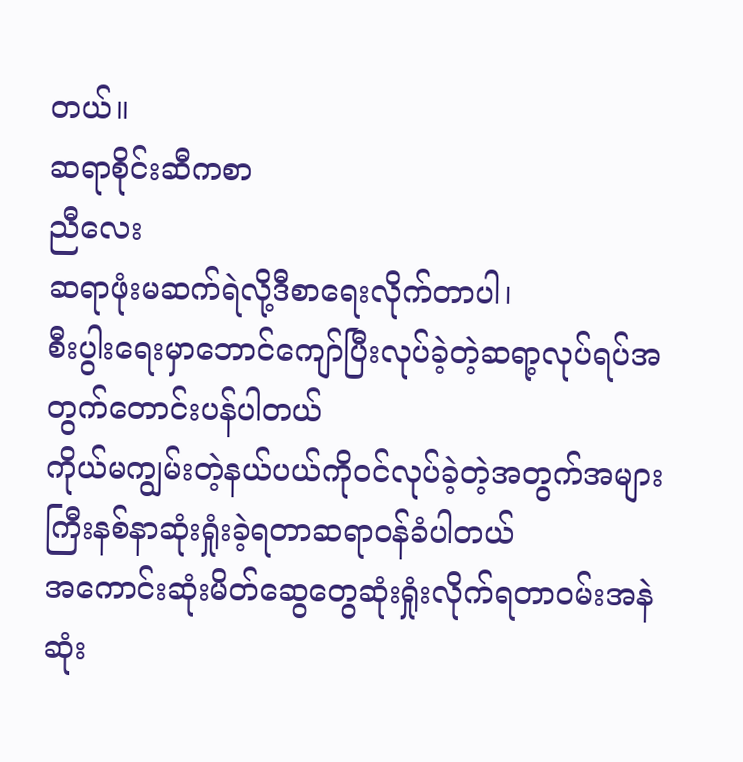တယ်။
ဆရာစိုင်းဆီကစာ
ညီလေး
ဆရာဖုံးမဆက်ရဲလို့ဒီစာရေးလိုက်တာပါ၊
စီးပွါးရေးမှာဘောင်ကျော်ပြီးလုပ်ခဲ့တဲ့ဆရာ့လုပ်ရပ်အတွက်တောင်းပန်ပါတယ်
ကိုယ်မကျွမ်းတဲ့နယ်ပယ်ကိုဝင်လုပ်ခဲ့တဲ့အတွက်အများကြီးနစ်နာဆုံးရှုံးခဲ့ရတာဆရာဝန်ခံပါတယ်
အကောင်းဆုံးမိတ်ဆွေတွေဆုံးရှုံးလိုက်ရတာဝမ်းအနဲဆုံး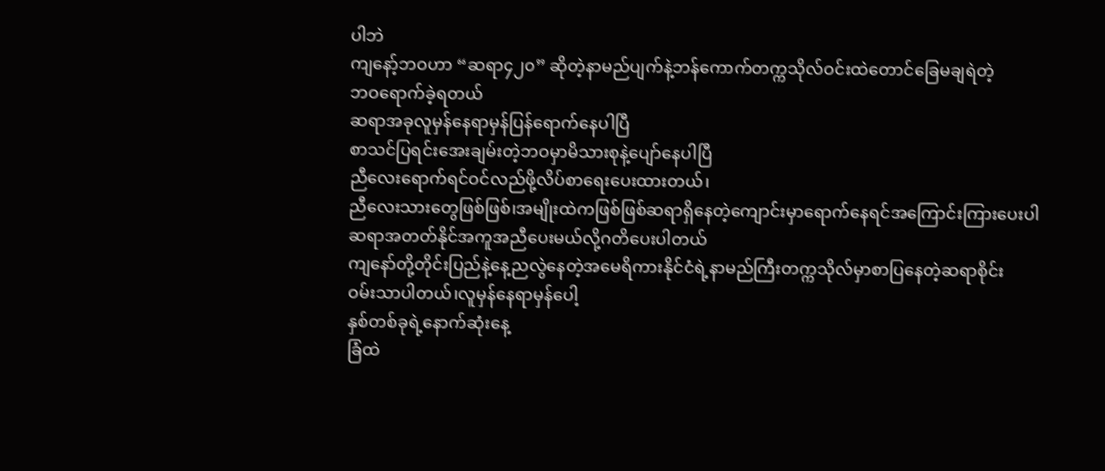ပါဘဲ
ကျနော့်ဘဝဟာ “ဆရာ၄၂၀” ဆိုတဲ့နာမည်ပျက်နဲ့ဘန်ကောက်တက္ကသိုလ်ဝင်းထဲတောင်ခြေမချရဲတဲ့
ဘဝရောက်ခဲ့ရတယ်
ဆရာအခုလူမှန်နေရာမှန်ပြန်ရောက်နေပါပြီ
စာသင်ပြရင်းအေးချမ်းတဲ့ဘဝမှာမိသားစုနဲ့ပျော်နေပါပြီ
ညီလေးရောက်ရင်ဝင်လည်ဖို့လိပ်စာရေးပေးထားတယ်၊
ညီလေးသားတွေဖြစ်ဖြစ်၊အမျိုးထဲကဖြစ်ဖြစ်ဆရာရှိနေတဲ့ကျောင်းမှာရောက်နေရင်အကြောင်းကြားပေးပါ
ဆရာအတတ်နိုင်အကူအညီပေးမယ်လို့ဂတိပေးပါတယ်
ကျနော်တို့တိုင်းပြည်နဲ့နေ့ညလွဲနေတဲ့အမေရိကားနိုင်ငံရဲ့နာမည်ကြီးတက္ကသိုလ်မှာစာပြနေတဲ့ဆရာစိုင်း
ဝမ်းသာပါတယ်၊လူမှန်နေရာမှန်ပေါ့
နှစ်တစ်ခုရဲ့နောက်ဆုံးနေ့
ခြံထဲ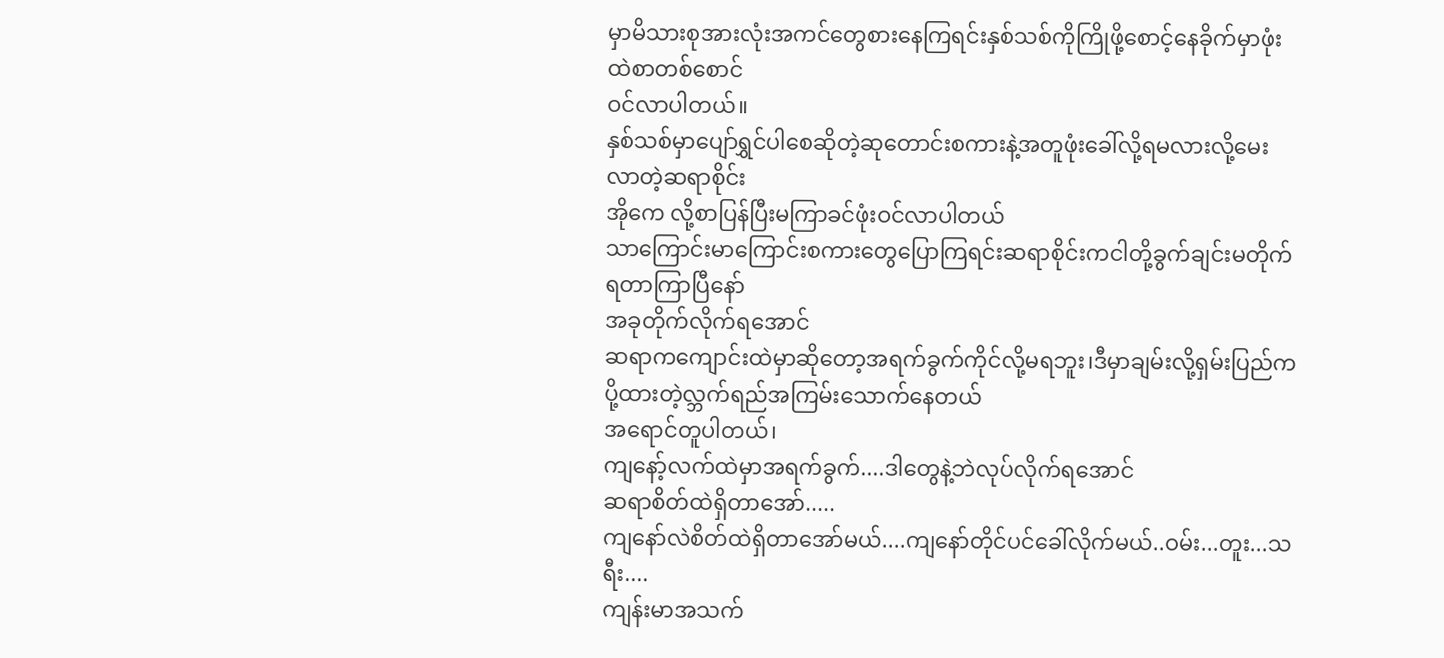မှာမိသားစုအားလုံးအကင်တွေစားနေကြရင်းနှစ်သစ်ကိုကြိုဖို့စောင့်နေခိုက်မှာဖုံးထဲစာတစ်စောင်
ဝင်လာပါတယ်။
နှစ်သစ်မှာပျော်ရွှင်ပါစေဆိုတဲ့ဆုတောင်းစကားနဲ့အတူဖုံးခေါ်လို့ရမလားလို့မေးလာတဲ့ဆရာစိုင်း
အိုကေ လို့စာပြန်ပြီးမကြာခင်ဖုံးဝင်လာပါတယ်
သာကြောင်းမာကြောင်းစကားတွေပြောကြရင်းဆရာစိုင်းကငါတို့ခွက်ချင်းမတိုက်ရတာကြာပြီနော်
အခုတိုက်လိုက်ရအောင်
ဆရာကကျောင်းထဲမှာဆိုတော့အရက်ခွက်ကိုင်လို့မရဘူး၊ဒီမှာချမ်းလို့ရှမ်းပြည်ကပို့ထားတဲ့လ္ဘက်ရည်အကြမ်းသောက်နေတယ်
အရောင်တူပါတယ်၊
ကျနော့်လက်ထဲမှာအရက်ခွက်....ဒါတွေနဲ့ဘဲလုပ်လိုက်ရအောင်
ဆရာစိတ်ထဲရှိတာအော်.....
ကျနော်လဲစိတ်ထဲရှိတာအော်မယ်....ကျနော်တိုင်ပင်ခေါ်လိုက်မယ်..ဝမ်း...တူး...သရီး....
ကျန်းမာအသက်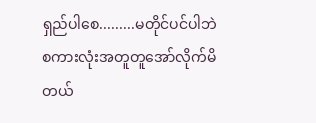ရှည်ပါစေ.........မတိုင်ပင်ပါဘဲစကားလုံးအတူတူအော်လိုက်မိတယ်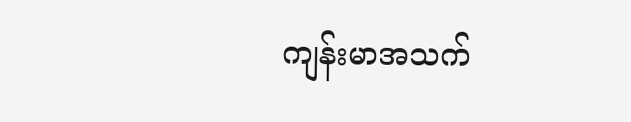ကျန်းမာအသက်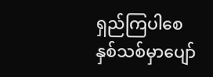ရှည်ကြပါစေ
နှစ်သစ်မှာပျော်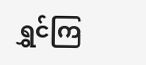ရွှင်ကြ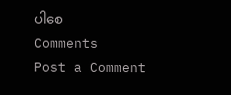ပါစေ
Comments
Post a Comment